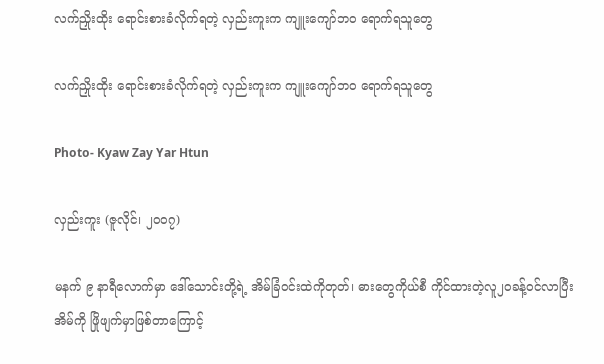လက်ညှိုးထိုး ရောင်းစားခံလိုက်ရတဲ့ လှည်းကူးက ကျူးကျော်ဘဝ ရောက်ရသူတွေ

လက်ညှိုးထိုး ရောင်းစားခံလိုက်ရတဲ့ လှည်းကူးက ကျူးကျော်ဘဝ ရောက်ရသူတွေ

Photo- Kyaw Zay Yar Htun

လှည်းကူး (ဇူလိုင်၊ ၂၀၀၇)

မနက် ၉ နာရီလောက်မှာ ဒေါ်သောင်းတို့ရဲ့ အိမ်ခြံဝင်းထဲကိုတုတ်၊ ဓားတွေကိုယ်စီ ကိုင်ထားတဲ့လူ၂ဝခန့်ဝင်လာပြီး အိမ်ကို ဖြိုဖျက်မှာဖြစ်တာကြောင့်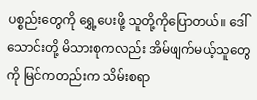ပစ္စည်းတွေကို ရွှေ့ပေးဖို့ သူတို့ကိုပြောတယ်။ ဒေါ်သောင်းတို့ မိသားစုကလည်း အိမ်ဖျက်မယ့်သူတွေကို မြင်ကတည်းက သိမ်းစရာ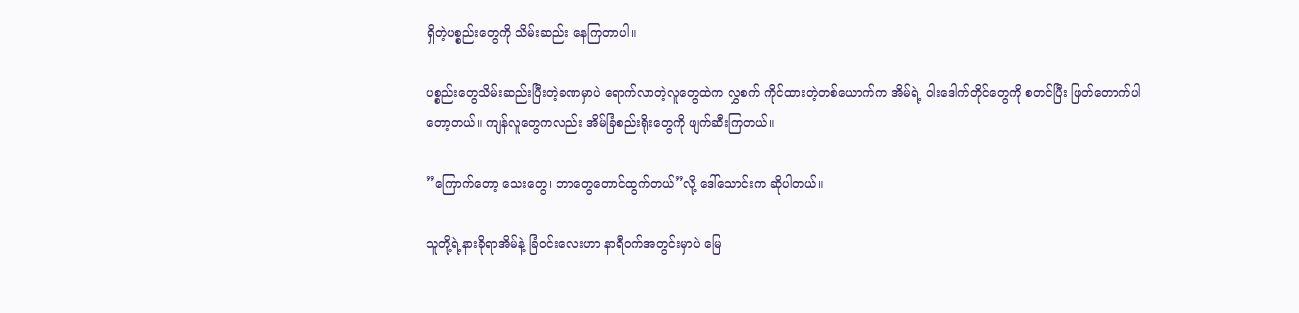ရှိတဲ့ပစ္စည်းတွေကို သိမ်းဆည်း နေကြတာပါ။

ပစ္စည်းတွေသိမ်းဆည်းပြီးတဲ့ခဏမှာပဲ ရောက်လာတဲ့လူတွေထဲက လွှစက် ကိုင်ထားတဲ့တစ်ယောက်က အိမ်ရဲ့ ဝါးဒေါက်တိုင်တွေကို စတင်ပြီး ဖြတ်တောက်ပါတော့တယ်။ ကျန်လူတွေကလည်း အိမ်ခြံစည်းရိုးတွေကို ဖျက်ဆီးကြတယ်။

”ကြောက်တော့ သေးတွေ၊ ဘာတွေတောင်ထွက်တယ်”လို့ ဒေါ်သောင်းက ဆိုပါတယ်။

သူတို့ရဲ့နားခိုရာအိမ်နဲ့ ခြံဝင်းလေးဟာ နာရီဝက်အတွင်းမှာပဲ မြေ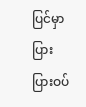ပြင်မှာ ပြားပြားဝပ်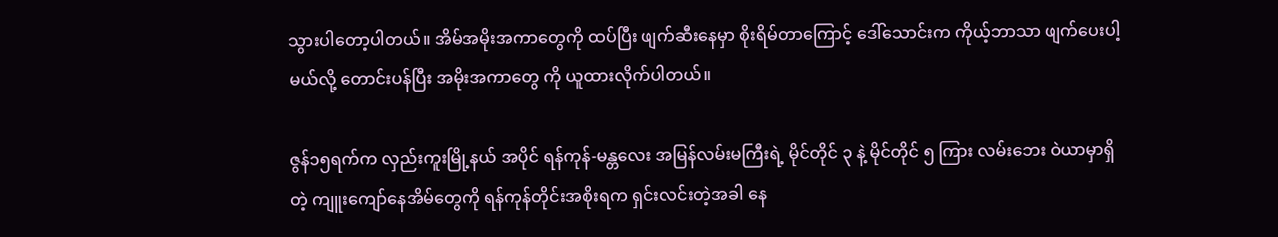သွားပါတော့ပါတယ်။ အိမ်အမိုးအကာတွေကို ထပ်ပြီး ဖျက်ဆီးနေမှာ စိုးရိမ်တာကြောင့် ဒေါ်သောင်းက ကိုယ့်ဘာသာ ဖျက်ပေးပါ့မယ်လို့ တောင်းပန်ပြီး အမိုးအကာတွေ ကို ယူထားလိုက်ပါတယ်။

ဇွန်၁၅ရက်က လှည်းကူးမြို့နယ် အပိုင် ရန်ကုန်-မန္တလေး အမြန်လမ်းမကြီးရဲ့ မိုင်တိုင် ၃ နဲ့ မိုင်တိုင် ၅ ကြား လမ်းဘေး ဝဲယာမှာရှိတဲ့ ကျူးကျော်နေအိမ်တွေကို ရန်ကုန်တိုင်းအစိုးရက ရှင်းလင်းတဲ့အခါ နေ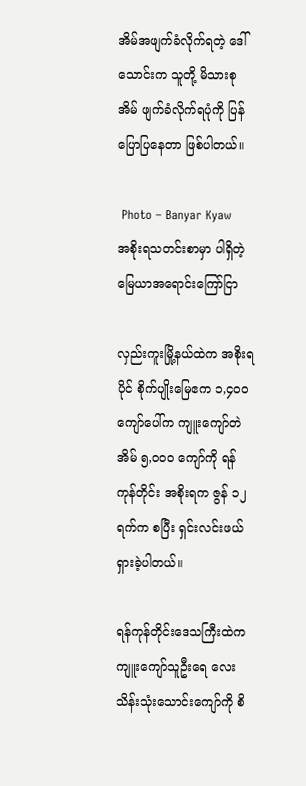အိမ်အဖျက်ခံလိုက်ရတဲ့ ဒေါ်သောင်းက သူတို့ မိသားစုအိမ် ဖျက်ခံလိုက်ရပုံကို ပြန်ပြောပြနေတာ ဖြစ်ပါတယ်။

 Photo – Banyar Kyaw         အစိုးရသတင်းစာမှာ ပါရှိတဲ့ မြေယာအရောင်းကြော်ငြာ

လှည်းကူးမြို့နယ်ထဲက အစိုးရပိုင် စိုက်ပျိုးမြေဧက ၁,၄ဝဝ ကျော်ပေါ်က ကျူးကျော်တဲအိမ် ၅,ဝဝဝ ကျော်ကို ရန်ကုန်တိုင်း အစိုးရက ဇွန် ၁၂ ရက်က စပြီး ရှင်းလင်းဖယ်ရှားခဲ့ပါတယ်။

ရန်ကုန်တိုင်းဒေသကြီးထဲက ကျူးကျော်သူဦးရေ လေးသိန်းသုံးသောင်းကျော်ကို စိ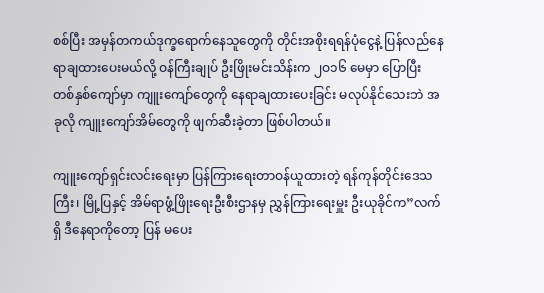စစ်ပြီး အမှန်တကယ်ဒုက္ခရောက်နေသူတွေကို တိုင်းအစိုးရရန်ပုံငွေနဲ့ ပြန်လည်နေရာချထားပေးမယ်လို့ ဝန်ကြီးချုပ် ဦးဖြိုးမင်းသိန်းက ၂ဝ၁၆ မေမှာ ပြောပြီး တစ်နှစ်ကျော်မှာ ကျူးကျော်တွေကို နေရာချထားပေးခြင်း မလုပ်နိုင်သေးဘဲ အခုလို ကျူးကျော်အိမ်တွေကို ဖျက်ဆီးခဲ့တာ ဖြစ်ပါတယ်။

ကျူးကျော်ရှင်းလင်းရေးမှာ ပြန်ကြားရေးတာဝန်ယူထားတဲ့ ရန်ကုန်တိုင်းဒေသကြီး၊ မြို့ပြနှင့် အိမ်ရာဖွံ့ဖြိုးရေးဦးစီးဌာနမှ ညွှန်ကြားရေးမှူး ဦးယုခိုင်က”လက်ရှိ ဒီနေရာကိုတော့ ပြန် မပေး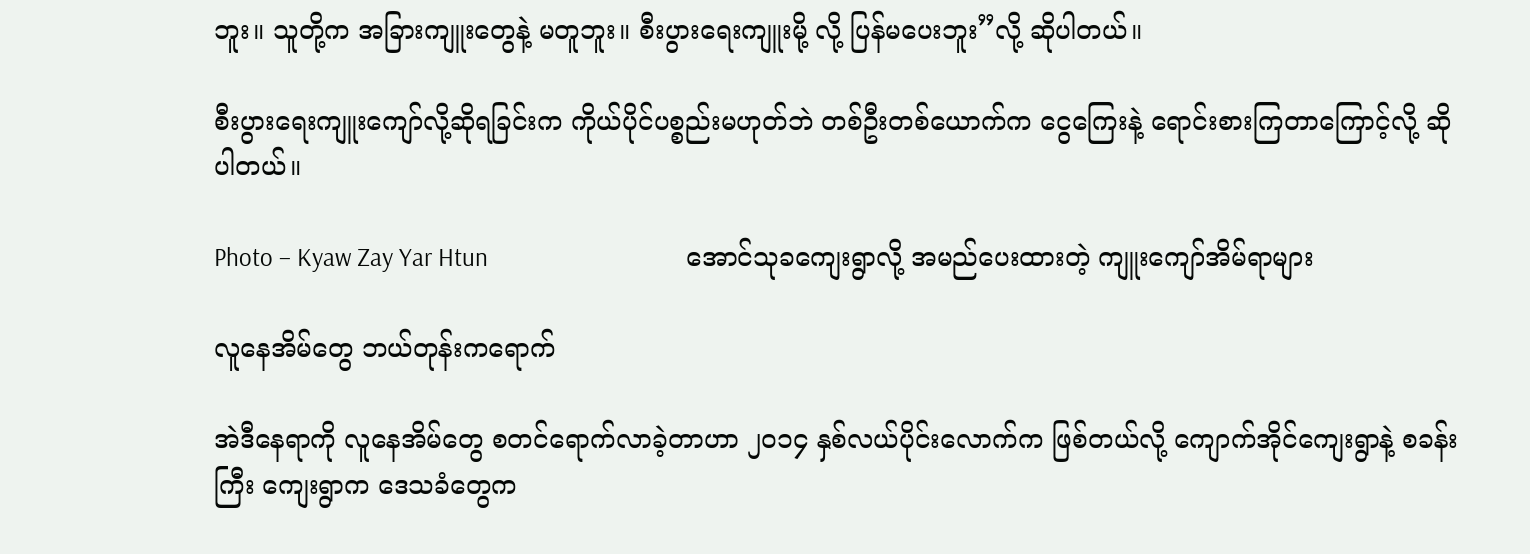ဘူး။ သူတို့က အခြားကျူးတွေနဲ့ မတူဘူး။ စီးပွားရေးကျူးမို့ လို့ ပြန်မပေးဘူး”လို့ ဆိုပါတယ်။

စီးပွားရေးကျူးကျော်လို့ဆိုရခြင်းက ကိုယ်ပိုင်ပစ္စည်းမဟုတ်ဘဲ တစ်ဦးတစ်ယောက်က ငွေကြေးနဲ့ ရောင်းစားကြတာကြောင့်လို့ ဆိုပါတယ်။

Photo – Kyaw Zay Yar Htun                                 အောင်သုခကျေးရွာလို့ အမည်ပေးထားတဲ့ ကျူးကျော်အိမ်ရာများ

လူနေအိမ်တွေ ဘယ်တုန်းကရောက်

အဲဒီနေရာကို လူနေအိမ်တွေ စတင်ရောက်လာခဲ့တာဟာ ၂ဝ၁၄ နှစ်လယ်ပိုင်းလောက်က ဖြစ်တယ်လို့ ကျောက်အိုင်ကျေးရွာနဲ့ စခန်းကြီး ကျေးရွာက ဒေသခံတွေက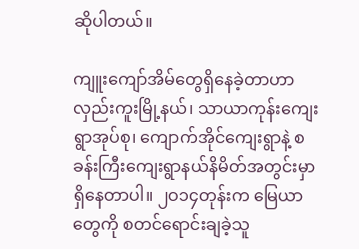ဆိုပါတယ်။

ကျူးကျော်အိမ်တွေရှိနေခဲ့တာဟာ လှည်းကူးမြို့နယ်၊ သာယာကုန်းကျေးရွာအုပ်စု၊ ကျောက်အိုင်ကျေးရွာနဲ့ စခန်းကြီးကျေးရွာနယ်နိမိတ်အတွင်းမှာ ရှိနေတာပါ။ ၂ဝ၁၄တုန်းက မြေယာတွေကို စတင်ရောင်းချခဲ့သူ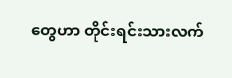တွေဟာ တိုင်းရင်းသားလက်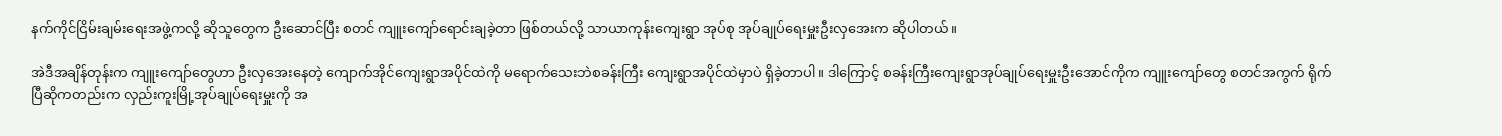နက်ကိုင်ငြိမ်းချမ်းရေးအဖွဲ့ကလို့ ဆိုသူတွေက ဦးဆောင်ပြီး စတင် ကျူးကျော်ရောင်းချခဲ့တာ ဖြစ်တယ်လို့ သာယာကုန်းကျေးရွာ အုပ်စု အုပ်ချုပ်ရေးမှူးဦးလှအေးက ဆိုပါတယ်။

အဲဒီအချိန်တုန်းက ကျူးကျော်တွေဟာ ဦးလှအေးနေတဲ့ ကျောက်အိုင်ကျေးရွာအပိုင်ထဲကို မရောက်သေးဘဲစခန်းကြီး ကျေးရွာအပိုင်ထဲမှာပဲ ရှိခဲ့တာပါ။ ဒါကြောင့် စခန်းကြီးကျေးရွာအုပ်ချုပ်ရေးမှူးဦးအောင်ကိုက ကျူးကျော်တွေ စတင်အကွက် ရိုက်ပြီဆိုကတည်းက လှည်းကူးမြို့အုပ်ချုပ်ရေးမှူးကို အ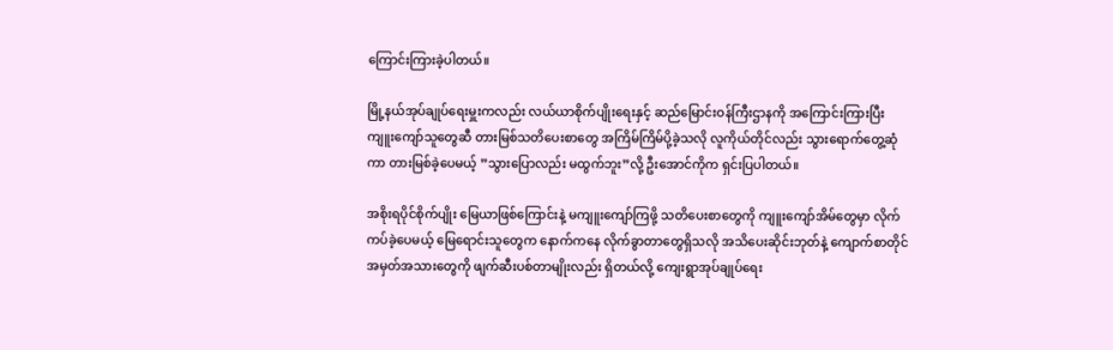ကြောင်းကြားခဲ့ပါတယ်။

မြို့နယ်အုပ်ချုပ်ရေးမှူးကလည်း လယ်ယာစိုက်ပျိုးရေးနှင့် ဆည်မြောင်းဝန်ကြီးဌာနကို အကြောင်းကြားပြီး ကျူးကျော်သူတွေဆီ တားမြစ်သတိပေးစာတွေ အကြိမ်ကြိမ်ပို့ခဲ့သလို လူကိုယ်တိုင်လည်း သွားရောက်တွေ့ဆုံကာ တားမြစ်ခဲ့ပေမယ့် ”သွားပြောလည်း မထွက်ဘူး”လို့ ဦးအောင်ကိုက ရှင်းပြပါတယ်။

အစိုးရပိုင်စိုက်ပျိုး မြေယာဖြစ်ကြောင်းနဲ့ မကျူးကျော်ကြဖို့ သတိပေးစာတွေကို ကျူးကျော်အိမ်တွေမှာ လိုက်ကပ်ခဲ့ပေမယ့် မြေရောင်းသူတွေက နောက်ကနေ လိုက်ခွာတာတွေရှိသလို အသိပေးဆိုင်းဘုတ်နဲ့ ကျောက်စာတိုင် အမှတ်အသားတွေကို ဖျက်ဆီးပစ်တာမျိုးလည်း ရှိတယ်လို့ ကျေးရွာအုပ်ချုပ်ရေး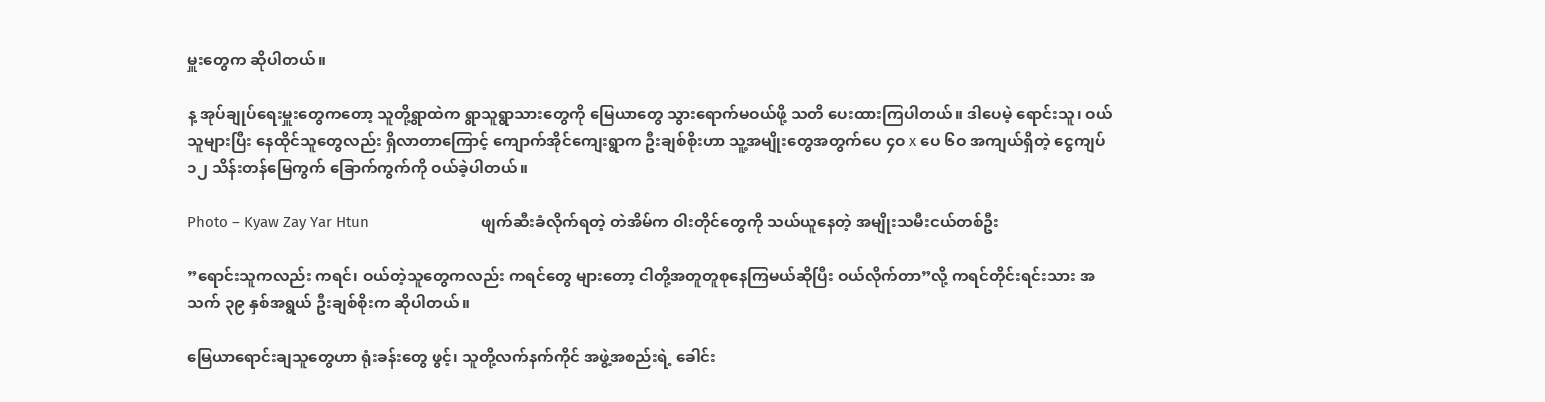မှူးတွေက ဆိုပါတယ်။

န့ အုပ်ချုပ်ရေးမှူးတွေကတော့ သူတို့ရွာထဲက ရွာသူရွာသားတွေကို မြေယာတွေ သွားရောက်မဝယ်ဖို့ သတိ ပေးထားကြပါတယ်။ ဒါပေမဲ့ ရောင်းသူ၊ ဝယ်သူများပြီး နေထိုင်သူတွေလည်း ရှိလာတာကြောင့် ကျောက်အိုင်ကျေးရွာက ဦးချစ်စိုးဟာ သူ့အမျိုးတွေအတွက်ပေ ၄ဝ x ပေ ၆ဝ အကျယ်ရှိတဲ့ ငွေကျပ် ၁၂ သိန်းတန်မြေကွက် ခြောက်ကွက်ကို ဝယ်ခဲ့ပါတယ်။

Photo – Kyaw Zay Yar Htun                            ဖျက်ဆီးခံလိုက်ရတဲ့ တဲအိမ်က ဝါးတိုင်တွေကို သယ်ယူနေတဲ့ အမျိုးသမီးငယ်တစ်ဦး

”ရောင်းသူကလည်း ကရင်၊ ဝယ်တဲ့သူတွေကလည်း ကရင်တွေ များတော့ ငါတို့အတူတူစုနေကြမယ်ဆိုပြီး ဝယ်လိုက်တာ”လို့ ကရင်တိုင်းရင်းသား အသက် ၃၉ နှစ်အရွယ် ဦးချစ်စိုးက ဆိုပါတယ်။

မြေယာရောင်းချသူတွေဟာ ရုံးခန်းတွေ ဖွင့်၊ သူတို့လက်နက်ကိုင် အဖွဲ့အစည်းရဲ့ ခေါင်း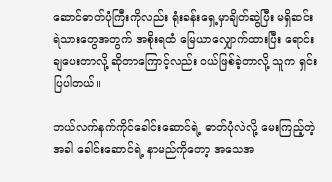ဆောင်ဓာတ်ပုံကြီးကိုလည်း ရုံးခန်းရှေ့မှာချိတ်ဆွဲပြီး မရှိဆင်းရဲသားတွေအတွက် အစိုးရထံ မြေယာလျှောက်ထားပြီး ရောင်းချပေးတာလို့ ဆိုတာကြောင့်လည်း ဝယ်ဖြစ်ခဲ့တာလို့ သူက ရှင်းပြပါတယ်။

ဘယ်လက်နက်ကိုင်ခေါင်းဆောင်ရဲ့ ဓာတ်ပုံလဲလို့ မေးကြည့်တဲ့အခါ ခေါင်းဆောင်ရဲ့ နာမည်ကိုတော့ အသေအ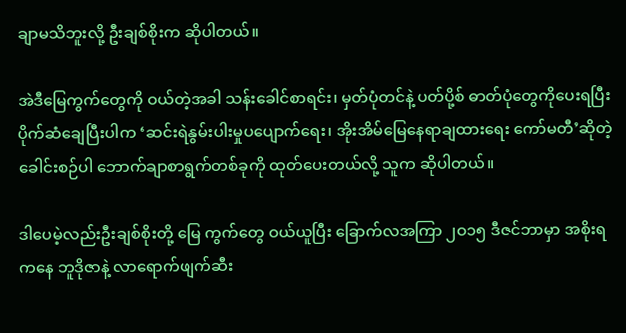ချာမသိဘူးလို့ ဦးချစ်စိုးက ဆိုပါတယ်။

အဲဒီမြေကွက်တွေကို ဝယ်တဲ့အခါ သန်းခေါင်စာရင်း၊ မှတ်ပုံတင်နဲ့ ပတ်ပို့စ် ဓာတ်ပုံတွေကိုပေးရပြီး ပိုက်ဆံချေပြီးပါက ‘ဆင်းရဲနွမ်းပါးမှုပပျောက်ရေး၊ အိုးအိမ်မြေနေရာချထားရေး ကော်မတီ’ဆိုတဲ့ ခေါင်းစဉ်ပါ ဘောက်ချာစာရွက်တစ်ခုကို ထုတ်ပေးတယ်လို့ သူက ဆိုပါတယ်။

ဒါပေမဲ့လည်းဦးချစ်စိုးတို့ မြေ ကွက်တွေ ဝယ်ယူပြီး ခြောက်လအကြာ ၂ဝ၁၅ ဒီဇင်ဘာမှာ အစိုးရကနေ ဘူဒိုဇာနဲ့ လာရောက်ဖျက်ဆီး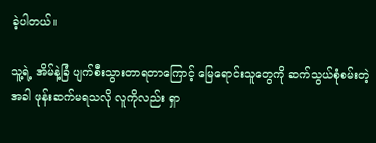ခဲ့ပါတယ်။

သူ့ရဲ့ အိမ်နဲ့ခြံ ပျက်စီးသွားတာရတာကြောင့် မြေရောင်းသူတွေကို ဆက်သွယ်စုံစမ်းတဲ့အခါ ဖုန်းဆက်မရသလို လူကိုလည်း ရှာ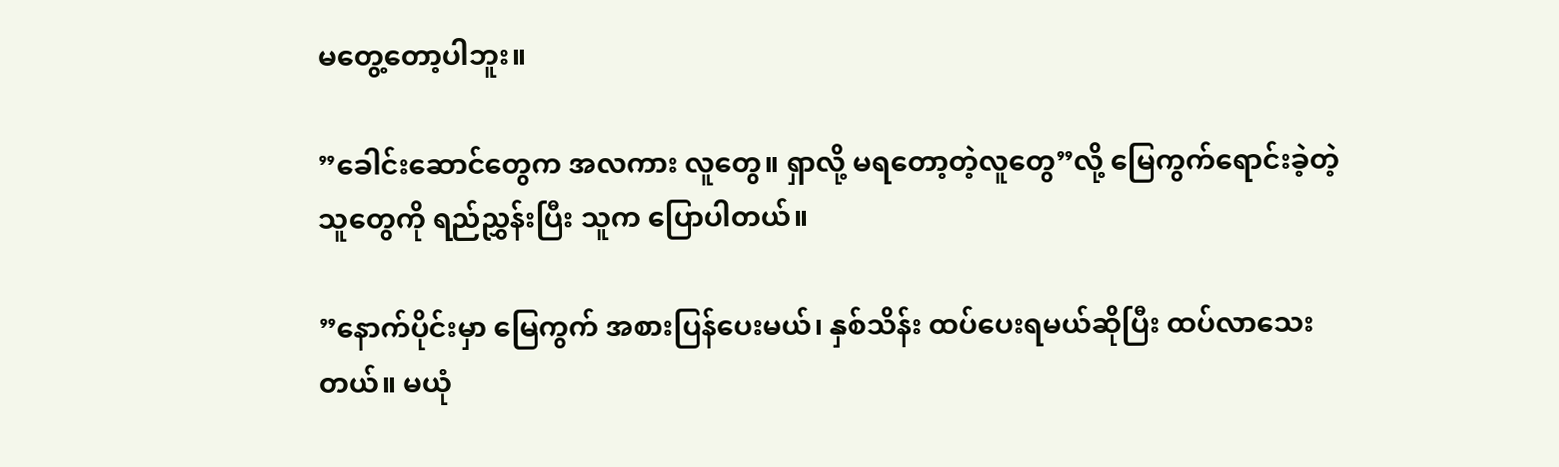မတွေ့တော့ပါဘူး။

”ခေါင်းဆောင်တွေက အလကား လူတွေ။ ရှာလို့ မရတော့တဲ့လူတွေ”လို့ မြေကွက်ရောင်းခဲ့တဲ့သူတွေကို ရည်ညွှန်းပြီး သူက ပြောပါတယ်။

”နောက်ပိုင်းမှာ မြေကွက် အစားပြန်ပေးမယ်၊ နှစ်သိန်း ထပ်ပေးရမယ်ဆိုပြီး ထပ်လာသေးတယ်။ မယုံ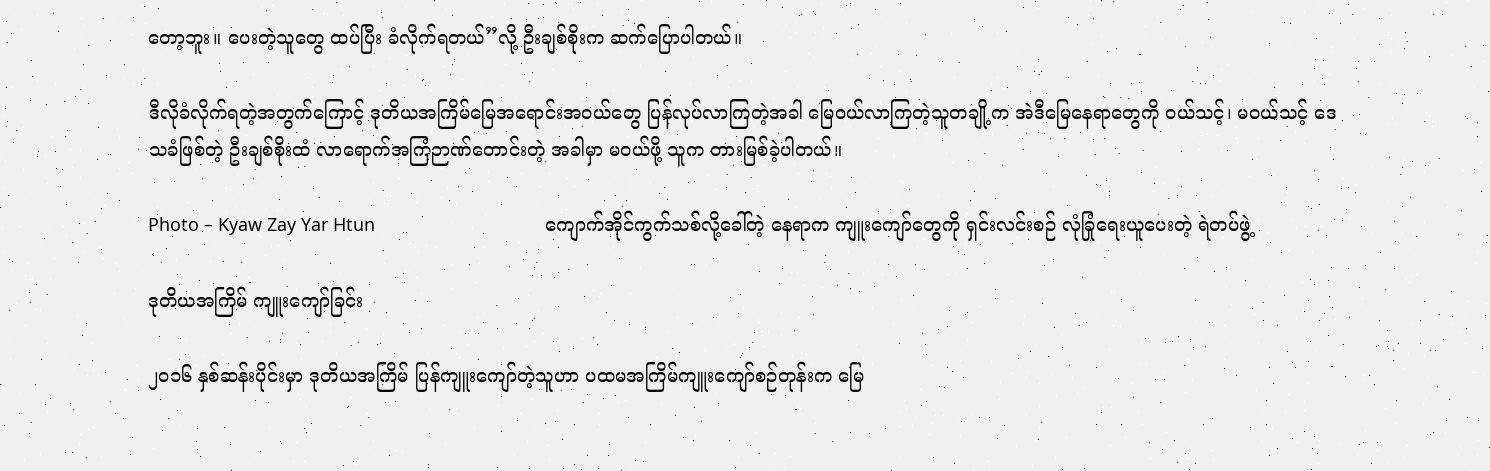တော့ဘူး။ ပေးတဲ့သူတွေ ထပ်ပြီး ခံလိုက်ရတယ်”လို့ ဦးချစ်စိုးက ဆက်ပြောပါတယ်။

ဒီလိုခံလိုက်ရတဲ့အတွက်ကြောင့် ဒုတိယအကြိမ်မြေအရောင်းအဝယ်တွေ ပြန်လုပ်လာကြတဲ့အခါ မြေဝယ်လာကြတဲ့သူတချို့က အဲဒီမြေနေရာတွေကို ဝယ်သင့်၊ မဝယ်သင့် ဒေသခံဖြစ်တဲ့ ဦးချစ်စိုးထံ လာရောက်အကြံဉာဏ်တောင်းတဲ့ အခါမှာ မဝယ်ဖို့ သူက တားမြစ်ခဲ့ပါတယ်။

Photo – Kyaw Zay Yar Htun                                  ကျောက်အိုင်ကွက်သစ်လို့ခေါ်တဲ့ နေရာက ကျူးကျော်တွေကို ရှင်းလင်းစဉ် လုံခြုံရေးယူပေးတဲ့ ရဲတပ်ဖွဲ့

ဒုတိယအကြိမ် ကျူးကျော်ခြင်း

၂ဝ၁၆ နှစ်ဆန်းပိုင်းမှာ ဒုတိယအကြိမ် ပြန်ကျူးကျော်တဲ့သူဟာ ပထမအကြိမ်ကျူးကျော်စဉ်တုန်းက မြေ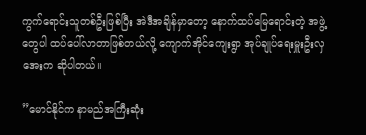ကွက်ရောင်းသူတစ်ဦးဖြစ်ပြီး အဲဒီအချိန်မှာတော့ နောက်ထပ်မြေရောင်းတဲ့ အဖွဲ့တွေပါ ထပ်ပေါ်လာတာဖြစ်တယ်လို့ ကျောက်အိုင်ကျေးရွာ အုပ်ချုပ်ရေးမှူးဦးလှအေးက ဆိုပါတယ်။

”မောင်နိုင်က နာမည်အကြီးဆုံး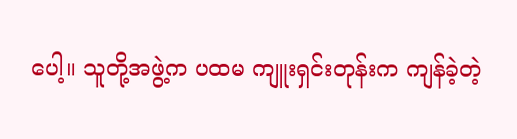ပေါ့။ သူတို့အဖွဲ့က ပထမ ကျူးရှင်းတုန်းက ကျန်ခဲ့တဲ့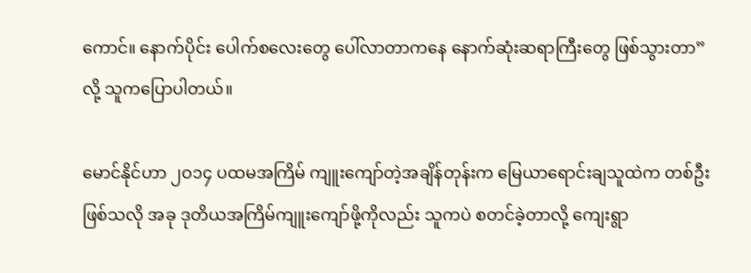ကောင်။ နောက်ပိုင်း ပေါက်စလေးတွေ ပေါ်လာတာကနေ နောက်ဆုံးဆရာကြီးတွေ ဖြစ်သွားတာ”လို့ သူကပြောပါတယ်။

မောင်နိုင်ဟာ ၂ဝ၁၄ ပထမအကြိမ် ကျူးကျော်တဲ့အချိန်တုန်းက မြေယာရောင်းချသူထဲက တစ်ဦးဖြစ်သလို အခု ဒုတိယအကြိမ်ကျူးကျော်ဖို့ကိုလည်း သူကပဲ စတင်ခဲ့တာလို့ ကျေးရွာ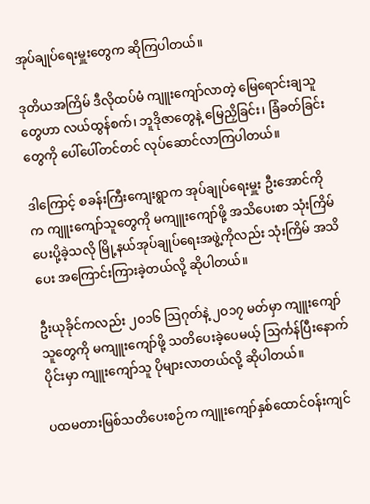အုပ်ချုပ်ရေးမှူးတွေက ဆိုကြပါတယ်။

ဒုတိယအကြိမ် ဒီလိုထပ်မံ ကျူးကျော်လာတဲ့ မြေရောင်းချသူတွေဟာ လယ်ထွန်စက်၊ ဘူဒိုဇာတွေနဲ့ မြေညှိခြင်း၊ ခြံခတ်ခြင်းတွေကို ပေါ်ပေါ်တင်တင် လုပ်ဆောင်လာကြပါတယ်။

ဒါကြောင့် စခန်းကြီးကျေးရွာက အုပ်ချုပ်ရေးမှူး ဦးအောင်ကိုက ကျူးကျော်သူတွေကို မကျူးကျော်ဖို့ အသိပေးစာ သုံးကြိမ်ပေးပို့ခဲ့သလို မြို့နယ်အုပ်ချုပ်ရေးအဖွဲ့ကိုလည်း သုံးကြိမ် အသိပေး အကြောင်းကြားခဲ့တယ်လို့ ဆိုပါတယ်။

ဦးယုခိုင်ကလည်း ၂ဝ၁၆ သြဂုတ်နဲ့ ၂ဝ၁၇ မတ်မှာ ကျူးကျော်သူတွေကို မကျူးကျော်ဖို့ သတိပေးခဲ့ပေမယ့် သြင်္ကန်ပြီးနောက်ပိုင်းမှာ ကျူးကျော်သူ ပိုများလာတယ်လို့ ဆိုပါတယ်။

ပထမတားမြစ်သတိပေးစဉ်က ကျူးကျော်နှစ်ထောင်ဝန်းကျင်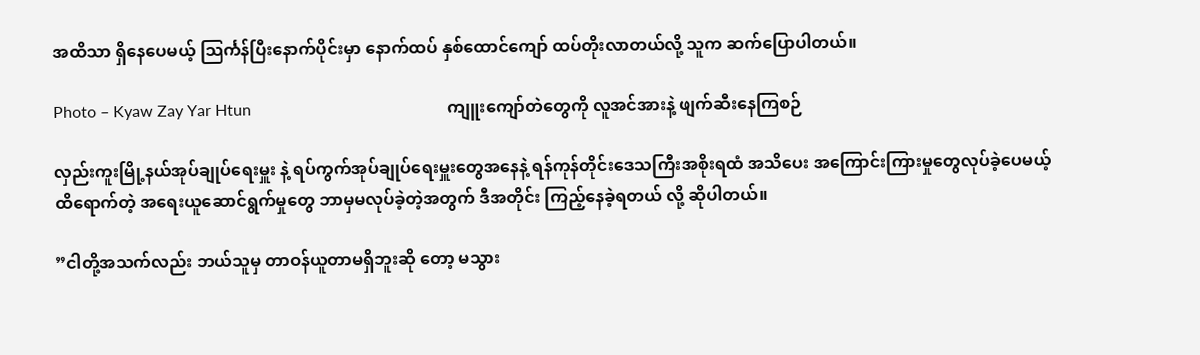အထိသာ ရှိနေပေမယ့် သြင်္ကန်ပြီးနောက်ပိုင်းမှာ နောက်ထပ် နှစ်ထောင်ကျော် ထပ်တိုးလာတယ်လို့ သူက ဆက်ပြောပါတယ်။

Photo – Kyaw Zay Yar Htun                                                 ကျူးကျော်တဲတွေကို လူအင်အားနဲ့ ဖျက်ဆီးနေကြစဉ်

လှည်းကူးမြို့နယ်အုပ်ချုပ်ရေးမှူး နဲ့ ရပ်ကွက်အုပ်ချုပ်ရေးမှူးတွေအနေနဲ့ ရန်ကုန်တိုင်းဒေသကြီးအစိုးရထံ အသိပေး အကြောင်းကြားမှုတွေလုပ်ခဲ့ပေမယ့် ထိရောက်တဲ့ အရေးယူဆောင်ရွက်မှုတွေ ဘာမှမလုပ်ခဲ့တဲ့အတွက် ဒီအတိုင်း ကြည့်နေခဲ့ရတယ် လို့ ဆိုပါတယ်။

”ငါတို့အသက်လည်း ဘယ်သူမှ တာဝန်ယူတာမရှိဘူးဆို တော့ မသွား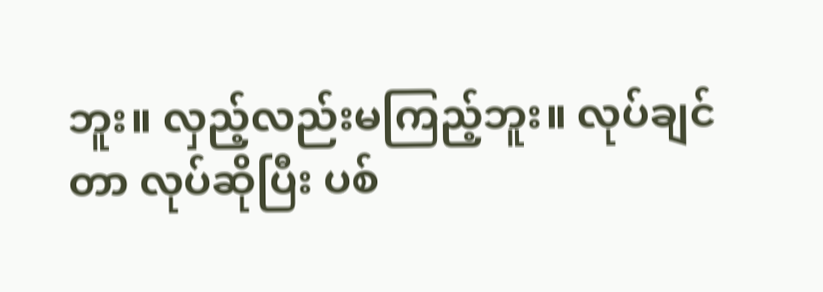ဘူး။ လှည့်လည်းမကြည့်ဘူး။ လုပ်ချင်တာ လုပ်ဆိုပြီး ပစ်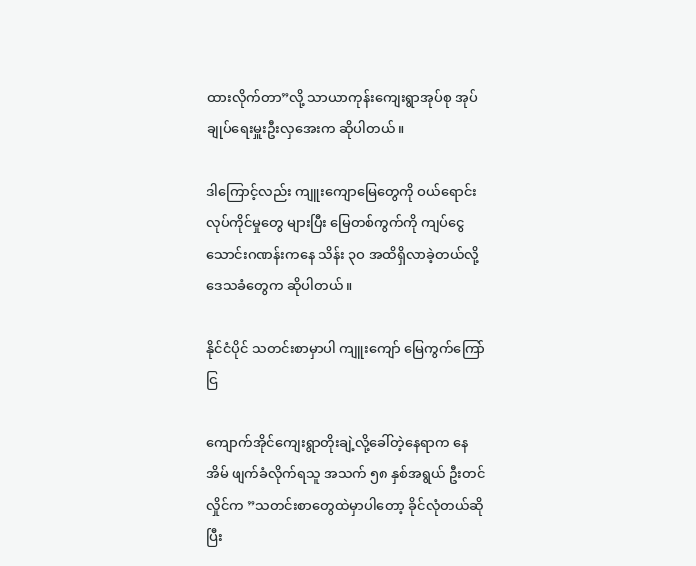ထားလိုက်တာ”လို့ သာယာကုန်းကျေးရွာအုပ်စု အုပ်ချုပ်ရေးမှူးဦးလှအေးက ဆိုပါတယ်။

ဒါကြောင့်လည်း ကျူးကျောမြေတွေကို ဝယ်ရောင်း လုပ်ကိုင်မှုတွေ များပြီး မြေတစ်ကွက်ကို ကျပ်ငွေ သောင်းဂဏန်းကနေ သိန်း ၃ဝ အထိရှိလာခဲ့တယ်လို့ ဒေသခံတွေက ဆိုပါတယ်။

နိုင်ငံပိုင် သတင်းစာမှာပါ ကျူးကျော် မြေကွက်ကြော်ငြ

ကျောက်အိုင်ကျေးရွာတိုးချဲ့လို့ခေါ်တဲ့နေရာက နေအိမ် ဖျက်ခံလိုက်ရသူ အသက် ၅၈ နှစ်အရွယ် ဦးတင်လှိုင်က ”သတင်းစာတွေထဲမှာပါတော့ ခိုင်လုံတယ်ဆိုပြီး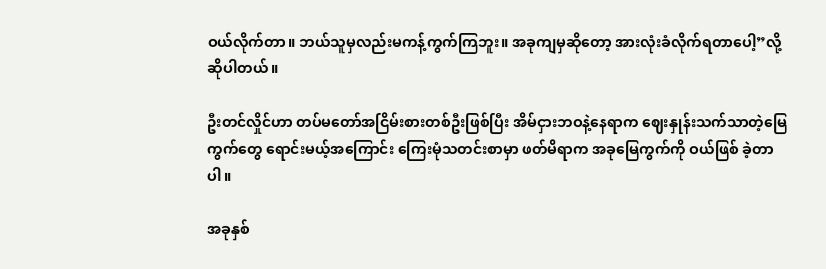ဝယ်လိုက်တာ။ ဘယ်သူမှလည်းမကန့်ကွက်ကြဘူး။ အခုကျမှဆိုတော့ အားလုံးခံလိုက်ရတာပေါ့”လို့ ဆိုပါတယ်။

ဦးတင်လှိုင်ဟာ တပ်မတော်အငြိမ်းစားတစ်ဦးဖြစ်ပြီး အိမ်ငှားဘဝနဲ့နေရာက ဈေးနှုန်းသက်သာတဲ့မြေကွက်တွေ ရောင်းမယ့်အကြောင်း ကြေးမုံသတင်းစာမှာ ဖတ်မိရာက အခုမြေကွက်ကို ဝယ်ဖြစ် ခဲ့တာပါ။

အခုနှစ်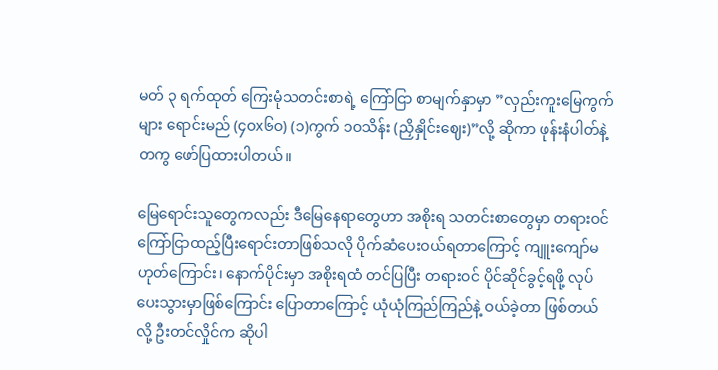မတ် ၃ ရက်ထုတ် ကြေးမုံသတင်းစာရဲ့ ကြော်ငြာ စာမျက်နှာမှာ ”လှည်းကူးမြေကွက်များ ရောင်းမည် (၄ဝx၆ဝ) (၁)ကွက် ၁ဝသိန်း (ညှိနှိုင်းဈေး)”လို့ ဆိုကာ ဖုန်းနံပါတ်နဲ့တကွ ဖော်ပြထားပါတယ်။

မြေရောင်းသူတွေကလည်း ဒီမြေနေရာတွေဟာ အစိုးရ သတင်းစာတွေမှာ တရားဝင် ကြော်ငြာထည့်ပြီးရောင်းတာဖြစ်သလို ပိုက်ဆံပေးဝယ်ရတာကြောင့် ကျူးကျော်မဟုတ်ကြောင်း၊ နောက်ပိုင်းမှာ အစိုးရထံ တင်ပြပြီး တရားဝင် ပိုင်ဆိုင်ခွင့်ရဖို့ လုပ်ပေးသွားမှာဖြစ်ကြောင်း ပြောတာကြောင့် ယုံယုံကြည်ကြည်နဲ့ ဝယ်ခဲ့တာ ဖြစ်တယ်လို့ ဦးတင်လှိုင်က ဆိုပါ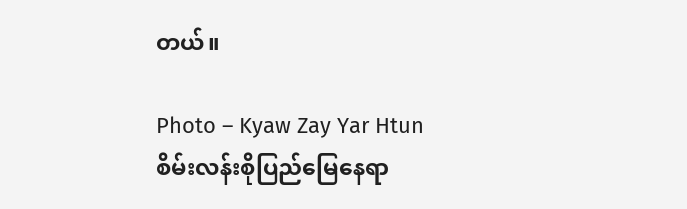တယ်။

Photo – Kyaw Zay Yar Htun                                             စိမ်းလန်းစိုပြည်မြေနေရာ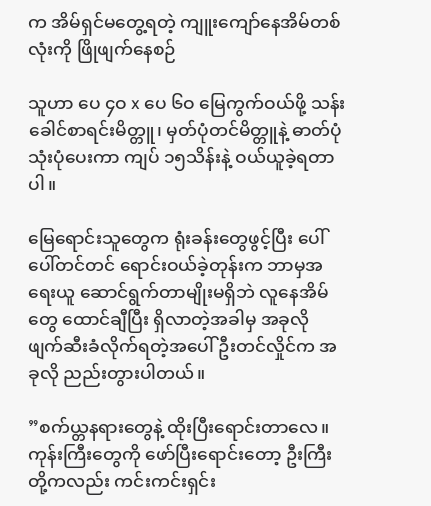က အိမ်ရှင်မတွေ့ရတဲ့ ကျူးကျော်နေအိမ်တစ်လုံးကို ဖြိုဖျက်နေစဉ်

သူဟာ ပေ ၄ဝ x ပေ ၆ဝ မြေကွက်ဝယ်ဖို့ သန်းခေါင်စာရင်းမိတ္တူ၊ မှတ်ပုံတင်မိတ္တူနဲ့ ဓာတ်ပုံသုံးပုံပေးကာ ကျပ် ၁၅သိန်းနဲ့ ဝယ်ယူခဲ့ရတာပါ။

မြေရောင်းသူတွေက ရုံးခန်းတွေဖွင့်ပြီး ပေါ်ပေါ်တင်တင် ရောင်းဝယ်ခဲ့တုန်းက ဘာမှအရေးယူ ဆောင်ရွက်တာမျိုးမရှိဘဲ လူနေအိမ်တွေ ထောင်ချီပြီး ရှိလာတဲ့အခါမှ အခုလို ဖျက်ဆီးခံလိုက်ရတဲ့အပေါ် ဦးတင်လှိုင်က အခုလို ညည်းတွားပါတယ်။

”စက်ယ္တနရားတွေနဲ့ ထိုးပြီးရောင်းတာလေ။ ကုန်းကြီးတွေကို ဖော်ပြီးရောင်းတော့ ဦးကြီးတို့ကလည်း ကင်းကင်းရှင်း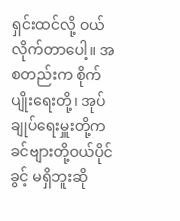ရှင်းထင်လို့ ဝယ်လိုက်တာပေါ့။ အစတည်းက စိုက်ပျိုးရေးတို့၊ အုပ်ချုပ်ရေးမှူးတို့က ခင်ဗျားတို့ဝယ်ပိုင်ခွင့် မရှိဘူးဆို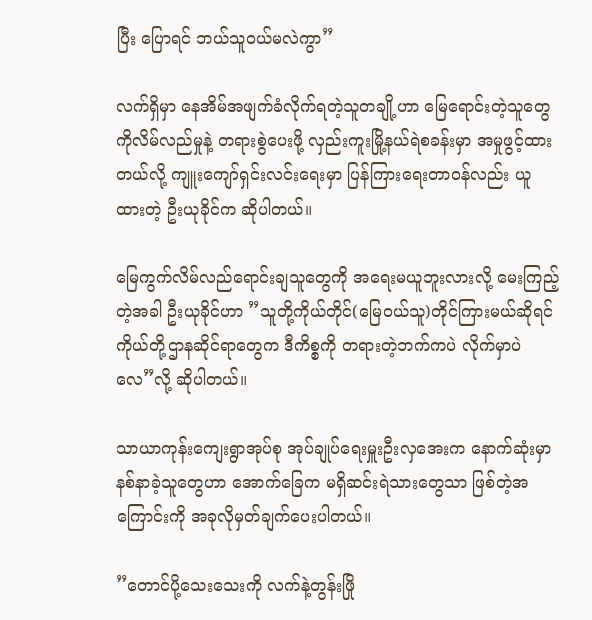ပြီး ပြောရင် ဘယ်သူဝယ်မလဲကွာ”

လက်ရှိမှာ နေအိမ်အဖျက်ခံလိုက်ရတဲ့သူတချို့ဟာ မြေရောင်းတဲ့သူတွေကိုလိမ်လည်မှုနဲ့ တရားစွဲပေးဖို့ လှည်းကူးမြို့နယ်ရဲစခန်းမှာ အမှုဖွင့်ထားတယ်လို့ ကျူးကျော်ရှင်းလင်းရေးမှာ ပြန်ကြားရေးတာဝန်လည်း ယူထားတဲ့ ဦးယုခိုင်က ဆိုပါတယ်။

မြေကွက်လိမ်လည်ရောင်းချသူတွေကို အရေးမယူဘူးလားလို့ မေးကြည့်တဲ့အခါ ဦးယုခိုင်ဟာ ”သူတို့ကိုယ်တိုင်(မြေဝယ်သူ)တိုင်ကြားမယ်ဆိုရင် ကိုယ်တို့ဌာနဆိုင်ရာတွေက ဒီကိစ္စကို တရားတဲ့ဘက်ကပဲ လိုက်မှာပဲလေ”လို့ ဆိုပါတယ်။

သာယာကုန်းကျေးရွာအုပ်စု အုပ်ချုပ်ရေးမှူးဦးလှအေးက နောက်ဆုံးမှာ နစ်နာခဲ့သူတွေဟာ အောက်ခြေက မရှိဆင်းရဲသားတွေသာ ဖြစ်တဲ့အကြောင်းကို အခုလိုမှတ်ချက်ပေးပါတယ်။

”တောင်ပို့သေးသေးကို လက်နဲ့တွန်းဖြို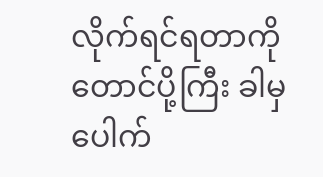လိုက်ရင်ရတာကို တောင်ပို့ကြီး ခါမှ ပေါက်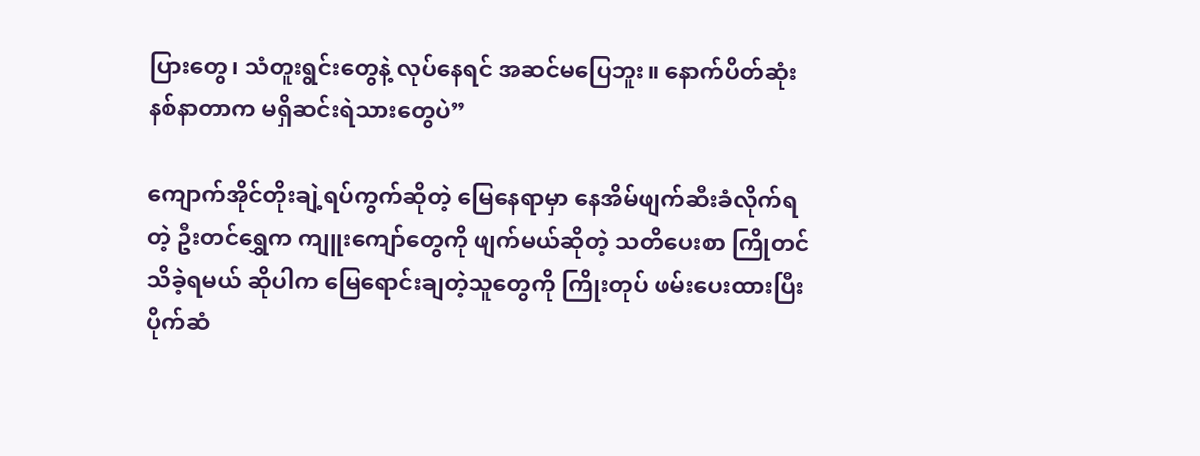ပြားတွေ၊ သံတူးရွင်းတွေနဲ့ လုပ်နေရင် အဆင်မပြေဘူး။ နောက်ပိတ်ဆုံး နစ်နာတာက မရှိဆင်းရဲသားတွေပဲ”

ကျောက်အိုင်တိုးချဲ့ရပ်ကွက်ဆိုတဲ့ မြေနေရာမှာ နေအိမ်ဖျက်ဆီးခံလိုက်ရတဲ့ ဦးတင်ရွှေက ကျူးကျော်တွေကို ဖျက်မယ်ဆိုတဲ့ သတိပေးစာ ကြိုတင်သိခဲ့ရမယ် ဆိုပါက မြေရောင်းချတဲ့သူတွေကို ကြိုးတုပ် ဖမ်းပေးထားပြီး ပိုက်ဆံ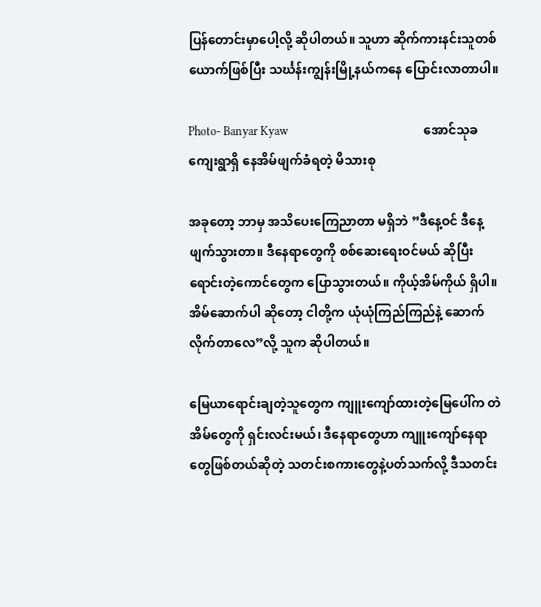ပြန်တောင်းမှာပေါ့လို့ ဆိုပါတယ်။ သူဟာ ဆိုက်ကားနင်းသူတစ်ယောက်ဖြစ်ပြီး သင်္ဃန်းကျွန်းမြို့နယ်ကနေ ပြောင်းလာတာပါ။

Photo- Banyar Kyaw                                             အောင်သုခကျေးရွာရှိ နေအိမ်ဖျက်ခံရတဲ့ မိသားစု

အခုတော့ ဘာမှ အသိပေးကြေညာတာ မရှိဘဲ ”ဒီနေ့ဝင် ဒီနေ့ဖျက်သွားတာ။ ဒီနေရာတွေကို စစ်ဆေးရေးဝင်မယ် ဆိုပြီး ရောင်းတဲ့ကောင်တွေက ပြောသွားတယ်။ ကိုယ့်အိမ်ကိုယ် ရှိပါ။ အိမ်ဆောက်ပါ ဆိုတော့ ငါတို့က ယုံယုံကြည်ကြည်နဲ့ ဆောက်လိုက်တာလေ”လို့ သူက ဆိုပါတယ်။

မြေယာရောင်းချတဲ့သူတွေက ကျူးကျော်ထားတဲ့မြေပေါ်က တဲအိမ်တွေကို ရှင်းလင်းမယ်၊ ဒီနေရာတွေဟာ ကျူးကျော်နေရာတွေဖြစ်တယ်ဆိုတဲ့ သတင်းစကားတွေနဲ့ပတ်သက်လို့ ဒီသတင်း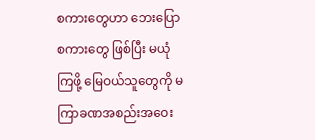စကားတွေဟာ ဘေးပြော စကားတွေ ဖြစ်ပြီး မယုံကြဖို့ မြေဝယ်သူတွေကို မကြာခဏအစည်းအဝေး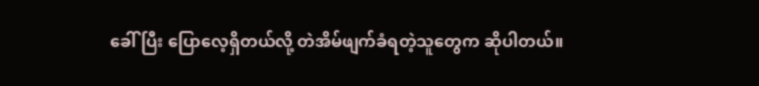ခေါ် ပြီး ပြောလေ့ရှိတယ်လို့ တဲအိမ်ဖျက်ခံရတဲ့သူတွေက ဆိုပါတယ်။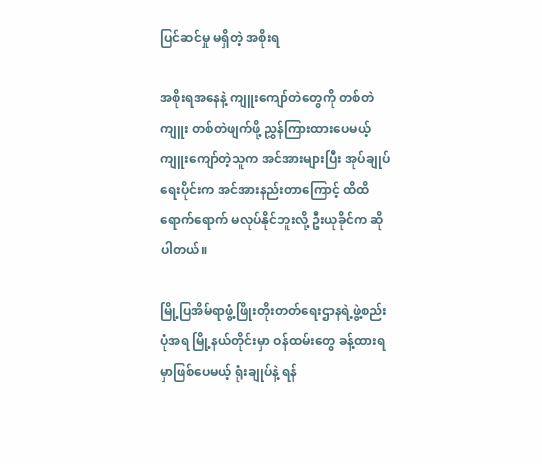ပြင်ဆင်မှု မရှိတဲ့ အစိုးရ

အစိုးရအနေနဲ့ ကျူးကျော်တဲတွေကို တစ်တဲကျူး တစ်တဲဖျက်ဖို့ ညွှန်ကြားထားပေမယ့် ကျူးကျော်တဲ့သူက အင်အားများပြီး အုပ်ချုပ်ရေးပိုင်းက အင်အားနည်းတာကြောင့် ထိထိရောက်ရောက် မလုပ်နိုင်ဘူးလို့ ဦးယုခိုင်က ဆိုပါတယ်။

မြို့ပြအိမ်ရာဖွံ့ဖြိုးတိုးတတ်ရေးဌာနရဲ့ဖွဲ့စည်းပုံအရ မြို့နယ်တိုင်းမှာ ဝန်ထမ်းတွေ ခန့်ထားရမှာဖြစ်ပေမယ့် ရုံးချုပ်နဲ့ ရန်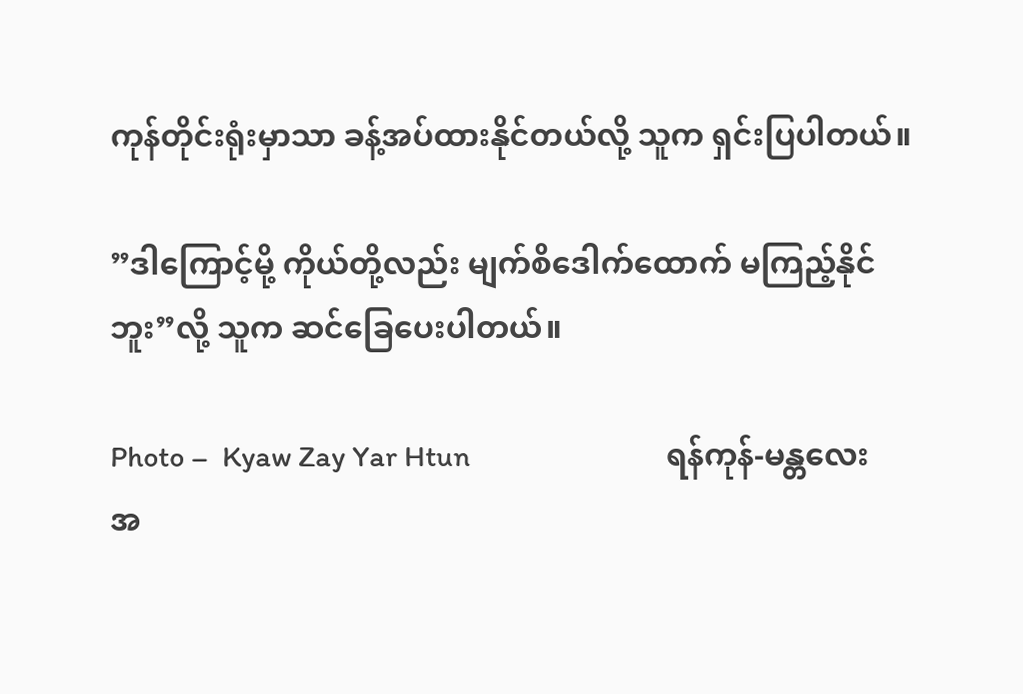ကုန်တိုင်းရုံးမှာသာ ခန့်အပ်ထားနိုင်တယ်လို့ သူက ရှင်းပြပါတယ်။

”ဒါကြောင့်မို့ ကိုယ်တို့လည်း မျက်စိဒေါက်ထောက် မကြည့်နိုင်ဘူး”လို့ သူက ဆင်ခြေပေးပါတယ်။

Photo –  Kyaw Zay Yar Htun                            ရန်ကုန်-မန္တလေး အ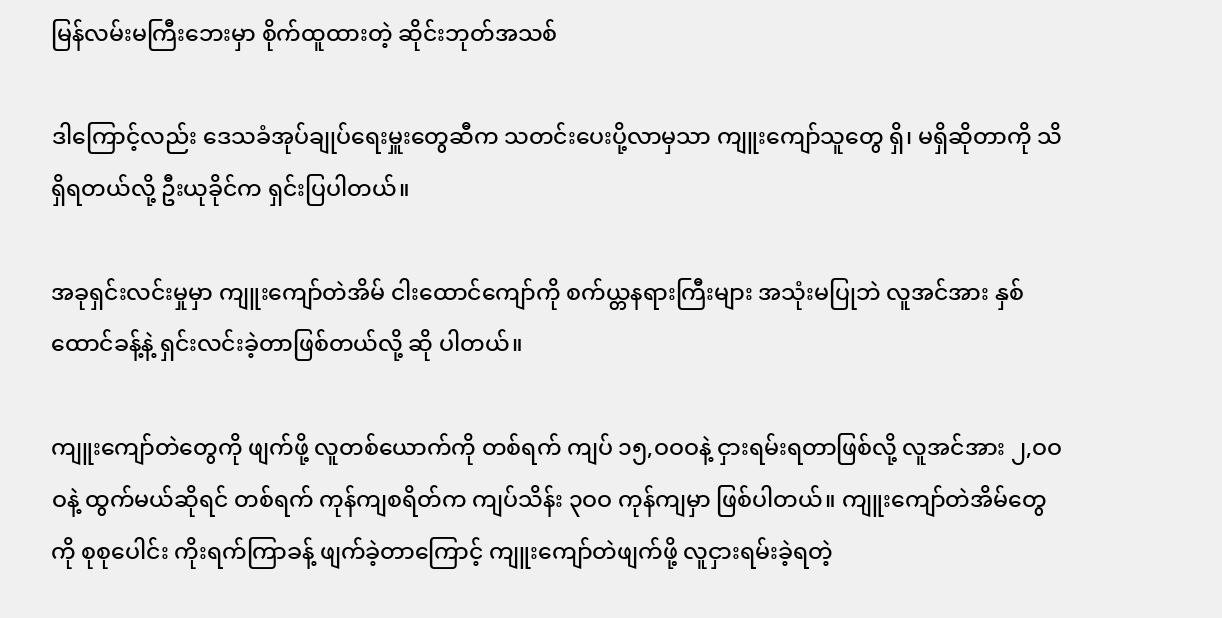မြန်လမ်းမကြီးဘေးမှာ စိုက်ထူထားတဲ့ ဆိုင်းဘုတ်အသစ်

ဒါကြောင့်လည်း ဒေသခံအုပ်ချုပ်ရေးမှူးတွေဆီက သတင်းပေးပို့လာမှသာ ကျူးကျော်သူတွေ ရှိ၊ မရှိဆိုတာကို သိရှိရတယ်လို့ ဦးယုခိုင်က ရှင်းပြပါတယ်။

အခုရှင်းလင်းမှုမှာ ကျူးကျော်တဲအိမ် ငါးထောင်ကျော်ကို စက်ယ္တနရားကြီးများ အသုံးမပြုဘဲ လူအင်အား နှစ်ထောင်ခန့်နဲ့ ရှင်းလင်းခဲ့တာဖြစ်တယ်လို့ ဆို ပါတယ်။

ကျူးကျော်တဲတွေကို ဖျက်ဖို့ လူတစ်ယောက်ကို တစ်ရက် ကျပ် ၁၅,ဝဝဝနဲ့ ငှားရမ်းရတာဖြစ်လို့ လူအင်အား ၂,ဝဝဝနဲ့ ထွက်မယ်ဆိုရင် တစ်ရက် ကုန်ကျစရိတ်က ကျပ်သိန်း ၃ဝဝ ကုန်ကျမှာ ဖြစ်ပါတယ်။ ကျူးကျော်တဲအိမ်တွေကို စုစုပေါင်း ကိုးရက်ကြာခန့် ဖျက်ခဲ့တာကြောင့် ကျူးကျော်တဲဖျက်ဖို့ လူငှားရမ်းခဲ့ရတဲ့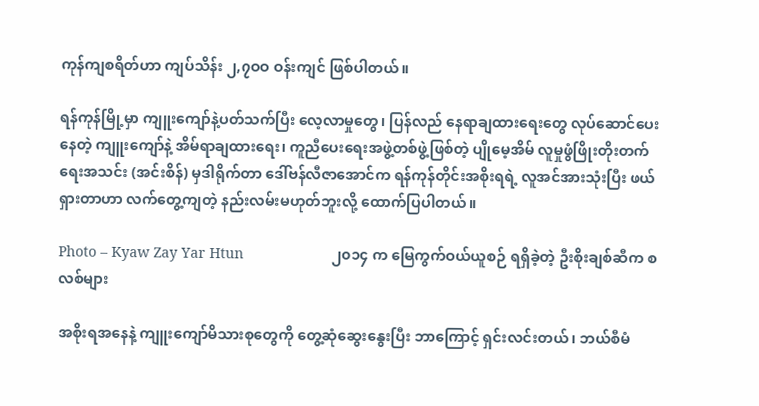ကုန်ကျစရိတ်ဟာ ကျပ်သိန်း ၂,၇ဝဝ ဝန်းကျင် ဖြစ်ပါတယ်။

ရန်ကုန်မြို့မှာ ကျူးကျော်နဲ့ပတ်သက်ပြီး လေ့လာမှုတွေ၊ ပြန်လည် နေရာချထားရေးတွေ လုပ်ဆောင်ပေးနေတဲ့ ကျူးကျော်နဲ့ အိမ်ရာချထားရေး၊ ကူညီပေးရေးအဖွဲ့တစ်ဖွဲ့ဖြစ်တဲ့ ပျိုမေ့အိမ် လူမှုဖွံဖြိုးတိုးတက်ရေးအသင်း (အင်းစိန်) မှဒါရိုက်တာ ဒေါ်ဗန်လီဇာအောင်က ရန်ကုန်တိုင်းအစိုးရရဲ့ လူအင်အားသုံးပြီး ဖယ်ရှားတာဟာ လက်တွေ့ကျတဲ့ နည်းလမ်းမဟုတ်ဘူးလို့ ထောက်ပြပါတယ်။

Photo – Kyaw Zay Yar Htun                      ၂၀၁၄ က မြေကွက်ဝယ်ယူစဉ် ရရှိခဲ့တဲ့ ဦးစိုးချစ်ဆီက စလစ်များ

အစိုးရအနေနဲ့ ကျူးကျော်မိသားစုတွေကို တွေ့ဆုံဆွေးနွေးပြီး ဘာကြောင့် ရှင်းလင်းတယ်၊ ဘယ်စီမံ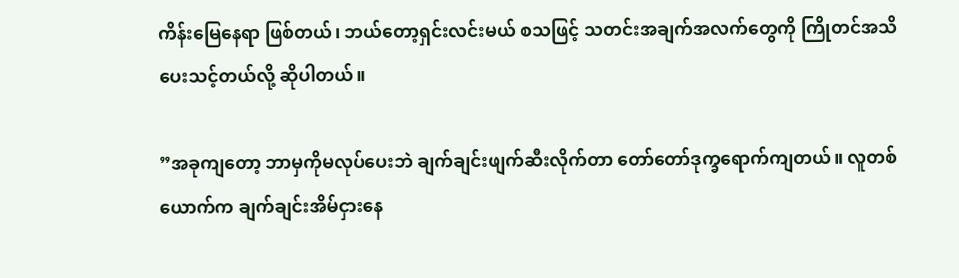ကိန်းမြေနေရာ ဖြစ်တယ်၊ ဘယ်တော့ရှင်းလင်းမယ် စသဖြင့် သတင်းအချက်အလက်တွေကို ကြိုတင်အသိပေးသင့်တယ်လို့ ဆိုပါတယ်။

”အခုကျတော့ ဘာမှကိုမလုပ်ပေးဘဲ ချက်ချင်းဖျက်ဆီးလိုက်တာ တော်တော်ဒုက္ခရောက်ကျတယ်။ လူတစ်ယောက်က ချက်ချင်းအိမ်ငှားနေ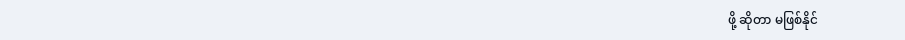ဖို့ ဆိုတာ မဖြစ်နိုင်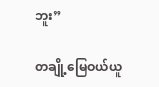ဘူး”

တချို့မြေဝယ်ယူ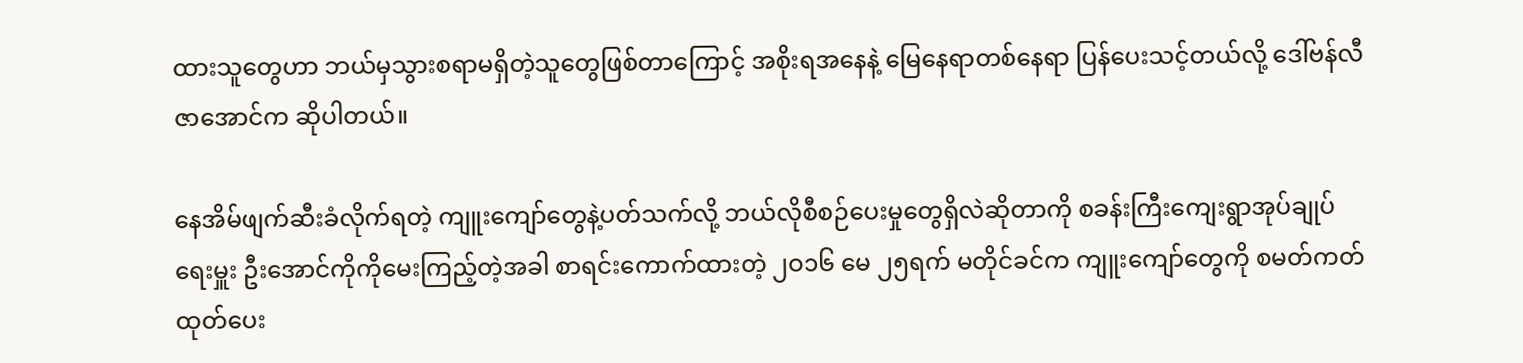ထားသူတွေဟာ ဘယ်မှသွားစရာမရှိတဲ့သူတွေဖြစ်တာကြောင့် အစိုးရအနေနဲ့ မြေနေရာတစ်နေရာ ပြန်ပေးသင့်တယ်လို့ ဒေါ်ဗန်လီဇာအောင်က ဆိုပါတယ်။

နေအိမ်ဖျက်ဆီးခံလိုက်ရတဲ့ ကျူးကျော်တွေနဲ့ပတ်သက်လို့ ဘယ်လိုစီစဉ်ပေးမှုတွေရှိလဲဆိုတာကို စခန်းကြီးကျေးရွာအုပ်ချုပ်ရေးမှူး ဦးအောင်ကိုကိုမေးကြည့်တဲ့အခါ စာရင်းကောက်ထားတဲ့ ၂ဝ၁၆ မေ ၂၅ရက် မတိုင်ခင်က ကျူးကျော်တွေကို စမတ်ကတ် ထုတ်ပေး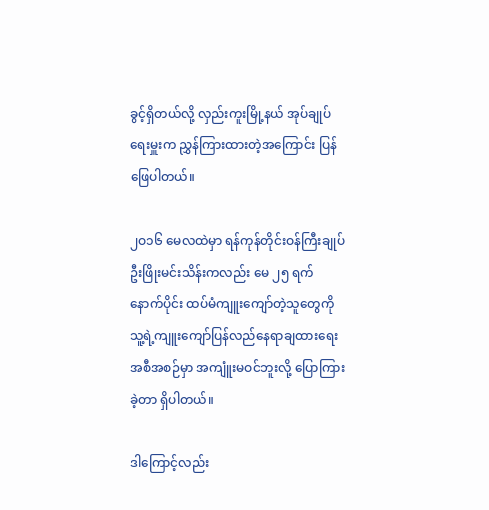ခွင့်ရှိတယ်လို့ လှည်းကူးမြို့နယ် အုပ်ချုပ်ရေးမှူးက ညွှန်ကြားထားတဲ့အကြောင်း ပြန်ဖြေပါတယ်။

၂ဝ၁၆ မေလထဲမှာ ရန်ကုန်တိုင်းဝန်ကြီးချုပ်ဦးဖြိုးမင်းသိန်းကလည်း မေ ၂၅ ရက်နောက်ပိုင်း ထပ်မံကျူးကျော်တဲ့သူတွေကို သူ့ရဲ့ကျူးကျော်ပြန်လည်နေရာချထားရေးအစီအစဉ်မှာ အကျူံးမဝင်ဘူးလို့ ပြောကြားခဲ့တာ ရှိပါတယ်။

ဒါကြောင့်လည်း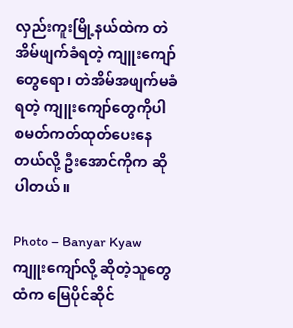လှည်းကူးမြို့နယ်ထဲက တဲအိမ်ဖျက်ခံရတဲ့ ကျူးကျော်တွေရော၊ တဲအိမ်အဖျက်မခံရတဲ့ ကျူးကျော်တွေကိုပါ စမတ်ကတ်ထုတ်ပေးနေတယ်လို့ ဦးအောင်ကိုက ဆိုပါတယ်။

Photo – Banyar Kyaw           ကျူးကျော်လို့ ဆိုတဲ့သူတွေထံက မြေပိုင်ဆိုင်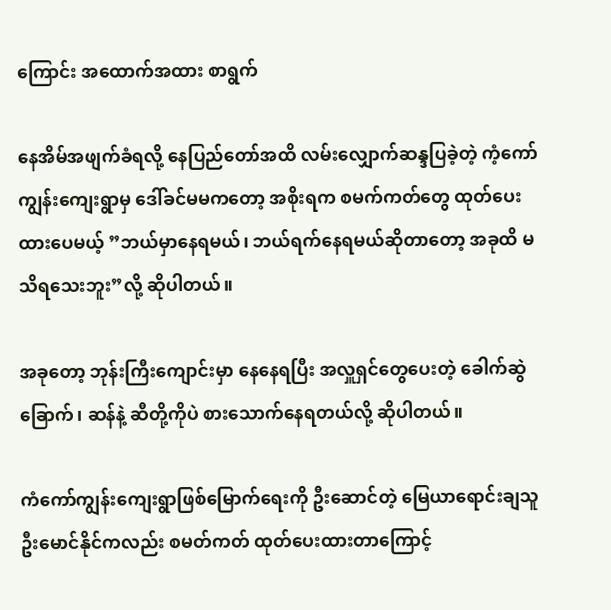ကြောင်း အထောက်အထား စာရွက်

နေအိမ်အဖျက်ခံရလို့ နေပြည်တော်အထိ လမ်းလျှောက်ဆန္ဒပြခဲ့တဲ့ ကံ့ကော်ကျွန်းကျေးရွာမှ ဒေါ်ခင်မမကတော့ အစိုးရက စမက်ကတ်တွေ ထုတ်ပေးထားပေမယ့် ”ဘယ်မှာနေရမယ်၊ ဘယ်ရက်နေရမယ်ဆိုတာတော့ အခုထိ မသိရသေးဘူး”လို့ ဆိုပါတယ်။

အခုတော့ ဘုန်းကြီးကျောင်းမှာ နေနေရပြီး အလှူရှင်တွေပေးတဲ့ ခေါက်ဆွဲခြောက်၊ ဆန်နဲ့ ဆီတို့ကိုပဲ စားသောက်နေရတယ်လို့ ဆိုပါတယ်။

ကံကော်ကျွန်းကျေးရွာဖြစ်မြောက်ရေးကို ဦးဆောင်တဲ့ မြေယာရောင်းချသူ ဦးမောင်နိုင်ကလည်း စမတ်ကတ် ထုတ်ပေးထားတာကြောင့်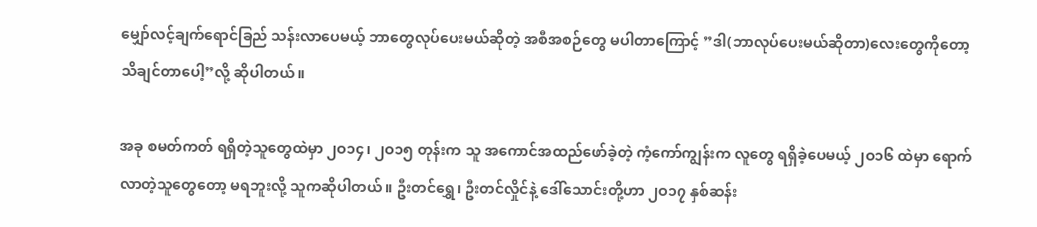မျှော်လင့်ချက်ရောင်ခြည် သန်းလာပေမယ့် ဘာတွေလုပ်ပေးမယ်ဆိုတဲ့ အစီအစဉ်တွေ မပါတာကြောင့် ”ဒါ(ဘာလုပ်ပေးမယ်ဆိုတာ)လေးတွေကိုတော့ သိချင်တာပေါ့”လို့ ဆိုပါတယ်။

အခု စမတ်ကတ် ရရှိတဲ့သူတွေထဲမှာ ၂ဝ၁၄၊ ၂ဝ၁၅ တုန်းက သူ အကောင်အထည်ဖော်ခဲ့တဲ့ ကံ့ကော်ကျွန်းက လူတွေ ရရှိခဲ့ပေမယ့် ၂ဝ၁၆ ထဲမှာ ရောက်လာတဲ့သူတွေတော့ မရဘူးလို့ သူကဆိုပါတယ်။ ဦးတင်ရွှေ၊ ဦးတင်လှိုင်နဲ့ ဒေါ်သောင်းတို့ဟာ ၂ဝ၁၇ နှစ်ဆန်း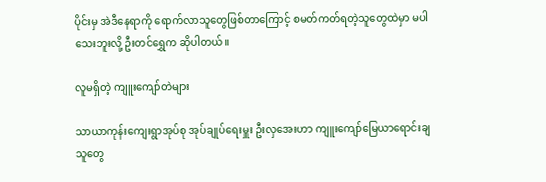ပိုင်းမှ အဲဒီနေရာကို ရောက်လာသူတွေဖြစ်တာကြောင့် စမတ်ကတ်ရတဲ့သူတွေထဲမှာ မပါသေးဘူးလို့ ဦးတင်ရွှေက ဆိုပါတယ်။

လူမရှိတဲ့ ကျူးကျော်တဲများ

သာယာကုန်းကျေးရွာအုပ်စု အုပ်ချုပ်ရေးမှူး ဦးလှအေးဟာ ကျူးကျော်မြေယာရောင်းချသူတွေ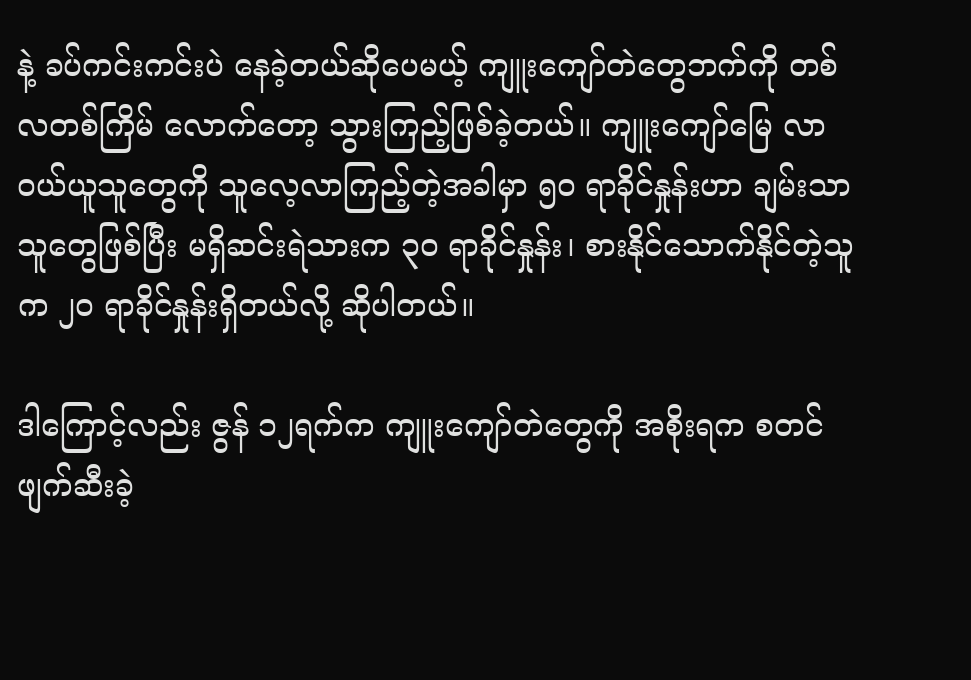နဲ့ ခပ်ကင်းကင်းပဲ နေခဲ့တယ်ဆိုပေမယ့် ကျူးကျော်တဲတွေဘက်ကို တစ်လတစ်ကြိမ် လောက်တော့ သွားကြည့်ဖြစ်ခဲ့တယ်။ ကျူးကျော်မြေ လာဝယ်ယူသူတွေကို သူလေ့လာကြည့်တဲ့အခါမှာ ၅ဝ ရာခိုင်နှုန်းဟာ ချမ်းသာသူတွေဖြစ်ပြီး မရှိဆင်းရဲသားက ၃ဝ ရာခိုင်နှုန်း၊ စားနိုင်သောက်နိုင်တဲ့သူက ၂ဝ ရာခိုင်နှုန်းရှိတယ်လို့ ဆိုပါတယ်။

ဒါကြောင့်လည်း ဇွန် ၁၂ရက်က ကျူးကျော်တဲတွေကို အစိုးရက စတင်ဖျက်ဆီးခဲ့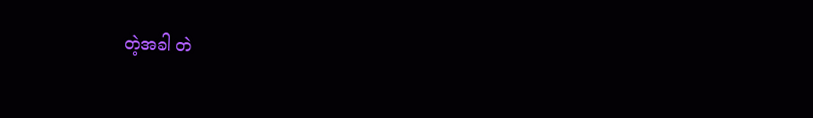တဲ့အခါ တဲ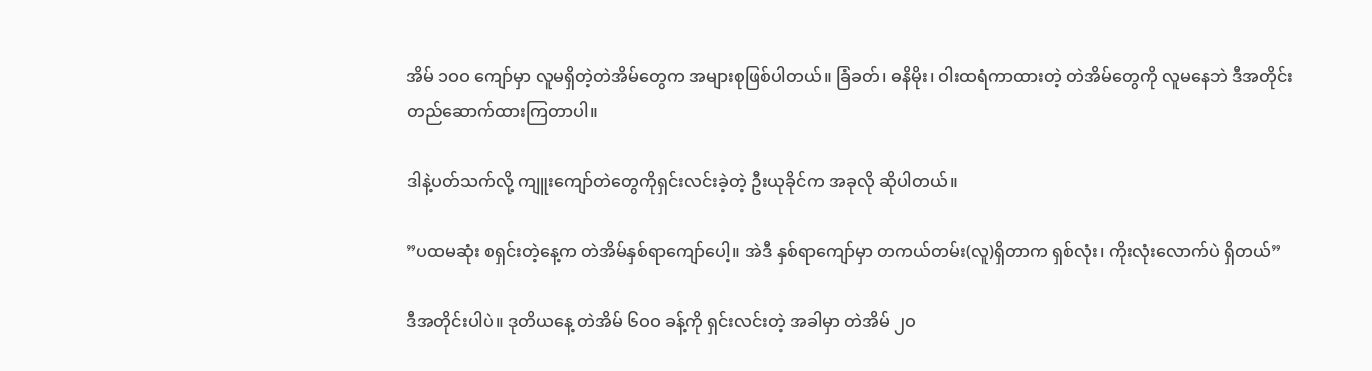အိမ် ၁ဝဝ ကျော်မှာ လူမရှိတဲ့တဲအိမ်တွေက အများစုဖြစ်ပါတယ်။ ခြံခတ်၊ ဓနိမိုး၊ ဝါးထရံကာထားတဲ့ တဲအိမ်တွေကို လူမနေဘဲ ဒီအတိုင်း တည်ဆောက်ထားကြတာပါ။

ဒါနဲ့ပတ်သက်လို့ ကျူးကျော်တဲတွေကိုရှင်းလင်းခဲ့တဲ့ ဦးယုခိုင်က အခုလို ဆိုပါတယ်။

”ပထမဆုံး စရှင်းတဲ့နေ့က တဲအိမ်နှစ်ရာကျော်ပေါ့။ အဲဒီ နှစ်ရာကျော်မှာ တကယ်တမ်း(လူ)ရှိတာက ရှစ်လုံး၊ ကိုးလုံးလောက်ပဲ ရှိတယ်”

ဒီအတိုင်းပါပဲ။ ဒုတိယနေ့ တဲအိမ် ၆ဝဝ ခန့်ကို ရှင်းလင်းတဲ့ အခါမှာ တဲအိမ် ၂ဝ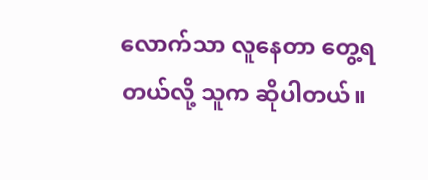လောက်သာ လူနေတာ တွေ့ရတယ်လို့ သူက ဆိုပါတယ်။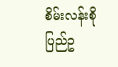စိမ်းလန်းစိုပြည်ဥ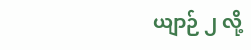ယျာဉ် ၂ လို့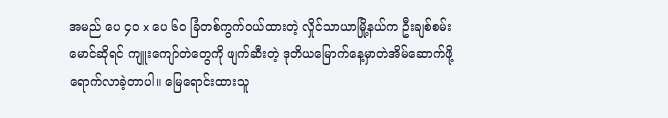အမည် ပေ ၄ဝ x ပေ ၆ဝ ခြံတစ်ကွက်ဝယ်ထားတဲ့ လှိုင်သာယာမြို့နယ်က ဦးချစ်စမ်းမောင်ဆိုရင် ကျူးကျော်တဲတွေကို ဖျက်ဆီးတဲ့ ဒုတိယမြောက်နေ့မှာတဲအိမ်ဆောက်ဖို့ ရောက်လာခဲ့တာပါ။ မြေရောင်းထားသူ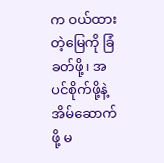က ဝယ်ထားတဲ့မြေကို ခြံခတ်ဖို့၊ အပင်စိုက်ဖို့နဲ့ အိမ်ဆောက်ဖို့ မ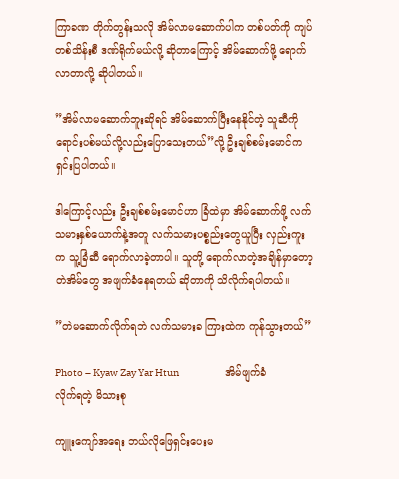ကြာခဏ တိုက်တွန်းသလို အိမ်လာမဆောက်ပါက တစ်ပတ်ကို ကျပ်တစ်သိန်းစီ ဒဏ်ရိုက်မယ်လို့ ဆိုတာကြောင့် အိမ်ဆောက်ဖို့ ရောက်လာတာလို့ ဆိုပါတယ်။

”အိမ်လာမဆောက်ဘူးဆိုရင် အိမ်ဆောက်ပြီးနေနိုင်တဲ့ သူဆီကို ရောင်းပစ်မယ်လို့လည်းပြောသေးတယ်”လို့ ဦးချစ်စမ်းမောင်က ရှင်းပြပါတယ်။

ဒါကြောင့်လည်း ဦးချစ်စမ်းမောင်ဟာ ခြံထဲမှာ အိမ်ဆောက်ဖို့ လက်သမားနှစ်ယောက်နဲ့အတူ လက်သမားပစ္စည်းတွေယူပြီး လှည်းကူးက သူ့ခြံဆီ ရောက်လာခဲ့တာပါ။ သူတို့ ရောက်လာတဲ့အချိန်မှာတော့ တဲအိမ်တွေ အဖျက်ခံနေရတယ် ဆိုတာကို သိလိုက်ရပါတယ်။

”တဲမဆောက်လိုက်ရဘဲ လက်သမားခ ကြားထဲက ကုန်သွားတယ်”

Photo – Kyaw Zay Yar Htun                       အိမ်ဖျက်ခံလိုက်ရတဲ့ မိသားစု

ကျူးကျော်အရေး ဘယ်လိုဖြေရှင်းပေးမ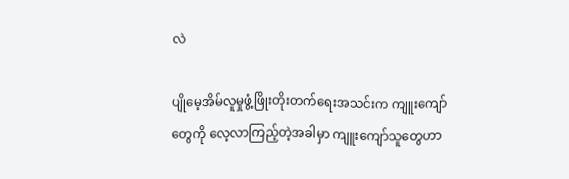လဲ

ပျိုမေ့အိမ်လူမှုဖွံ့ဖြိုးတိုးတက်ရေးအသင်းက ကျူးကျော်တွေကို လေ့လာကြည့်တဲ့အခါမှာ ကျူးကျော်သူတွေဟာ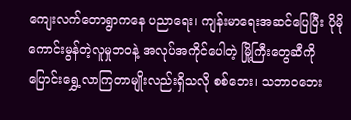ကျေးလက်တောရွာကနေ ပညာရေး၊ ကျန်းမာရေးအဆင်ပြေပြီး ပိုမို ကောင်းမွန်တဲ့လူမှုဘဝနဲ့ အလုပ်အကိုင်ပေါတဲ့ မြို့ကြီးတွေဆီကို ပြောင်းရွှေ့လာကြတာမျိုးလည်းရှိသလို စစ်ဘေး၊ သဘာဝဘေး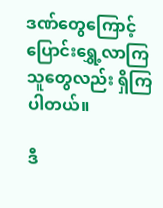ဒဏ်တွေကြောင့် ပြောင်းရွှေ့လာကြသူတွေလည်း ရှိကြပါတယ်။

ဒီ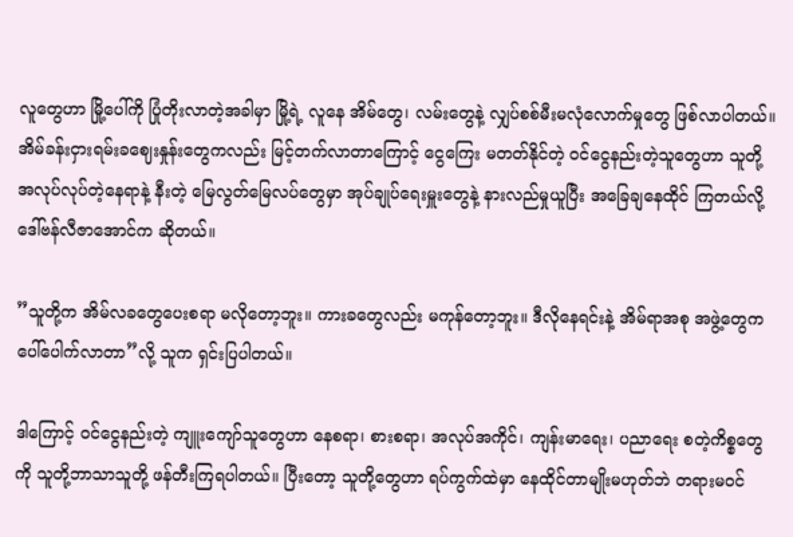လူတွေဟာ မြို့ပေါ်ကို ပြုံတိုးလာတဲ့အခါမှာ မြို့ရဲ့ လူနေ အိမ်တွေ၊ လမ်းတွေနဲ့ လျှပ်စစ်မီးမလုံလောက်မှုတွေ ဖြစ်လာပါတယ်။ အိမ်ခန်းငှားရမ်းခဈေးနှုန်းတွေကလည်း မြင့်တက်လာတာကြောင့် ငွေကြေး မတတ်နိုင်တဲ့ ဝင်ငွေနည်းတဲ့သူတွေဟာ သူတို့ အလုပ်လုပ်တဲ့နေရာနဲ့ နီးတဲ့ မြေလွတ်မြေလပ်တွေမှာ အုပ်ချုပ်ရေးမှူးတွေနဲ့ နားလည်မှုယူပြီး အခြေချနေထိုင် ကြတယ်လို့ ဒေါ်ဗန်လီဇာအောင်က ဆိုတယ်။

”သူတို့က အိမ်လခတွေပေးစရာ မလိုတော့ဘူး။ ကားခတွေလည်း မကုန်တော့ဘူး။ ဒီလိုနေရင်းနဲ့ အိမ်ရာအစု အဖွဲ့တွေက ပေါ်ပေါက်လာတာ”လို့ သူက ရှင်းပြပါတယ်။

ဒါကြောင့် ဝင်ငွေနည်းတဲ့ ကျူးကျော်သူတွေဟာ နေစရာ၊ စားစရာ၊ အလုပ်အကိုင်၊ ကျန်းမာရေး၊ ပညာရေး စတဲ့ကိစ္စတွေကို သူတို့ဘာသာသူတို့ ဖန်တီးကြရပါတယ်။ ပြီးတော့ သူတို့တွေဟာ ရပ်ကွက်ထဲမှာ နေထိုင်တာမျိုးမဟုတ်ဘဲ တရားမဝင်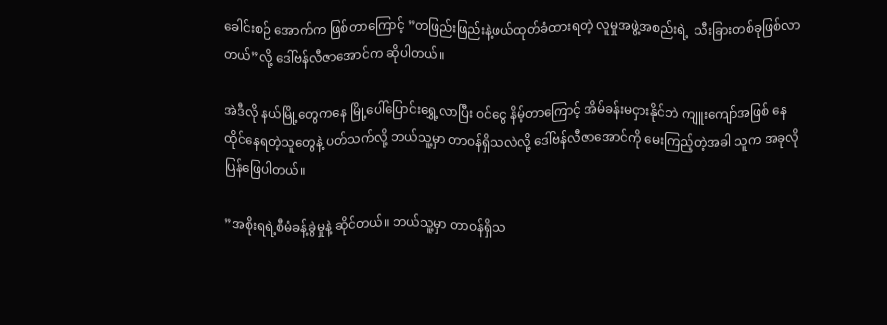ခေါင်းစဉ် အောက်က ဖြစ်တာကြောင့် ”တဖြည်းဖြည်းနဲ့ဖယ်ထုတ်ခံထားရတဲ့ လူမှုအဖွဲ့အစည်းရဲ့  သီးခြားတစ်ခုဖြစ်လာတယ်”လို့ ဒေါ်ဗန်လီဇာအောင်က ဆိုပါတယ်။

အဲဒီလို နယ်မြို့တွေကနေ မြို့ပေါ်ပြောင်းရွှေ့လာပြီး ဝင်ငွေ နိမ့်တာကြောင့် အိမ်ခန်းမငှားနိုင်ဘဲ ကျူးကျော်အဖြစ် နေထိုင်နေရတဲ့သူတွေနဲ့ ပတ်သက်လို့ ဘယ်သူ့မှာ တာဝန်ရှိသလဲလို့ ဒေါ်ဗန်လီဇာအောင်ကို မေးကြည့်တဲ့အခါ သူက အခုလို ပြန်ဖြေပါတယ်။

”အစိုးရရဲ့စီမံခန့်ခွဲမှုနဲ့ ဆိုင်တယ်။ ဘယ်သူ့မှာ တာဝန်ရှိသ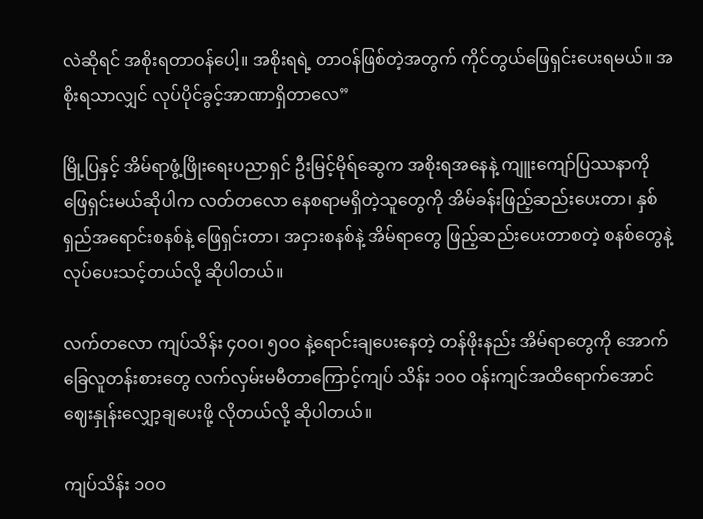လဲဆိုရင် အစိုးရတာဝန်ပေါ့။ အစိုးရရဲ့ တာဝန်ဖြစ်တဲ့အတွက် ကိုင်တွယ်ဖြေရှင်းပေးရမယ်။ အစိုးရသာလျှင် လုပ်ပိုင်ခွင့်အာဏာရှိတာလေ”

မြို့ပြနှင့် အိမ်ရာဖွံ့ဖြိုးရေးပညာရှင် ဦးမြင့်မိုရ်ဆွေက အစိုးရအနေနဲ့ ကျူးကျော်ပြဿနာကို ဖြေရှင်းမယ်ဆိုပါက လတ်တလော နေစရာမရှိတဲ့သူတွေကို အိမ်ခန်းဖြည့်ဆည်းပေးတာ၊ နှစ်ရှည်အရောင်းစနစ်နဲ့ ဖြေရှင်းတာ၊ အငှားစနစ်နဲ့ အိမ်ရာတွေ ဖြည့်ဆည်းပေးတာစတဲ့ စနစ်တွေနဲ့ လုပ်ပေးသင့်တယ်လို့ ဆိုပါတယ်။

လက်တလော ကျပ်သိန်း ၄ဝဝ၊ ၅ဝဝ နဲ့ရောင်းချပေးနေတဲ့ တန်ဖိုးနည်း အိမ်ရာတွေကို အောက်ခြေလူတန်းစားတွေ လက်လှမ်းမမီတာကြောင့်ကျပ် သိန်း ၁ဝဝ ဝန်းကျင်အထိရောက်အောင် ဈေးနှုန်းလျှော့ချပေးဖို့ လိုတယ်လို့ ဆိုပါတယ်။

ကျပ်သိန်း ၁ဝဝ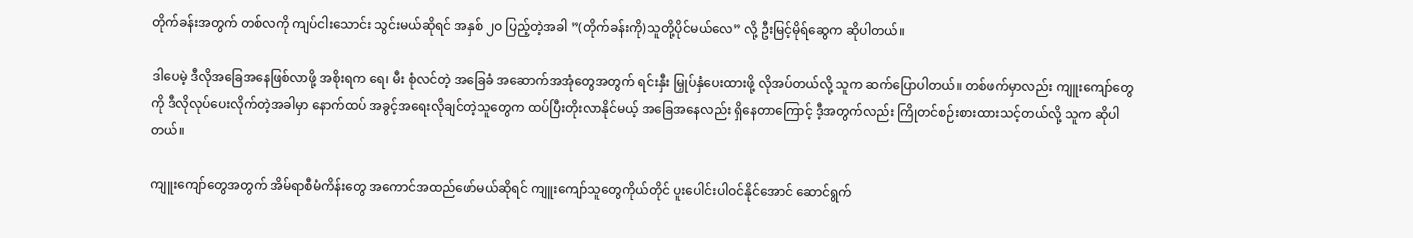တိုက်ခန်းအတွက် တစ်လကို ကျပ်ငါးသောင်း သွင်းမယ်ဆိုရင် အနှစ် ၂ဝ ပြည့်တဲ့အခါ ”(တိုက်ခန်းကို)သူတို့ပိုင်မယ်လေ” လို့ ဦးမြင့်မိုရ်ဆွေက ဆိုပါတယ်။

ဒါပေမဲ့ ဒီလိုအခြေအနေဖြစ်လာဖို့ အစိုးရက ရေ၊ မီး စုံလင်တဲ့ အခြေခံ အဆောက်အအုံတွေအတွက် ရင်းနှီး မြှုပ်နှံပေးထားဖို့ လိုအပ်တယ်လို့ သူက ဆက်ပြောပါတယ်။ တစ်ဖက်မှာလည်း ကျူးကျော်တွေကို ဒီလိုလုပ်ပေးလိုက်တဲ့အခါမှာ နောက်ထပ် အခွင့်အရေးလိုချင်တဲ့သူတွေက ထပ်ပြီးတိုးလာနိုင်မယ့် အခြေအနေလည်း ရှိနေတာကြောင့် ဒီ့အတွက်လည်း ကြိုတင်စဉ်းစားထားသင့်တယ်လို့ သူက ဆိုပါတယ်။

ကျူးကျော်တွေအတွက် အိမ်ရာစီမံကိန်းတွေ အကောင်အထည်ဖော်မယ်ဆိုရင် ကျူးကျော်သူတွေကိုယ်တိုင် ပူးပေါင်းပါဝင်နိုင်အောင် ဆောင်ရွက်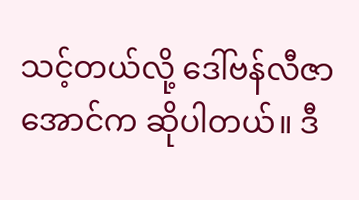သင့်တယ်လို့ ဒေါ်ဗန်လီဇာအောင်က ဆိုပါတယ်။ ဒီ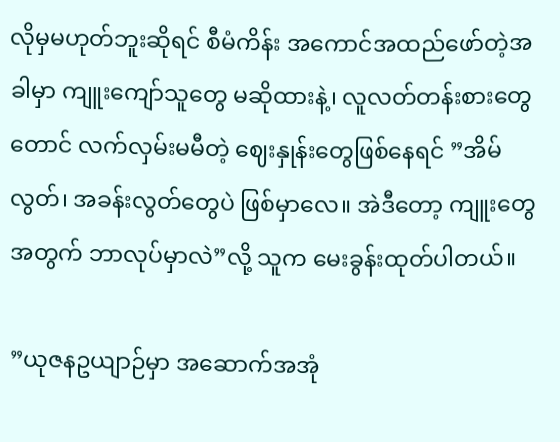လိုမှမဟုတ်ဘူးဆိုရင် စီမံကိန်း အကောင်အထည်ဖော်တဲ့အခါမှာ ကျူးကျော်သူတွေ မဆိုထားနဲ့၊ လူလတ်တန်းစားတွေတောင် လက်လှမ်းမမီတဲ့ ဈေးနှုန်းတွေဖြစ်နေရင် ”အိမ်လွတ်၊ အခန်းလွတ်တွေပဲ ဖြစ်မှာလေ။ အဲဒီတော့ ကျူးတွေအတွက် ဘာလုပ်မှာလဲ”လို့ သူက မေးခွန်းထုတ်ပါတယ်။

”ယုဇနဥယျာဉ်မှာ အဆောက်အအုံ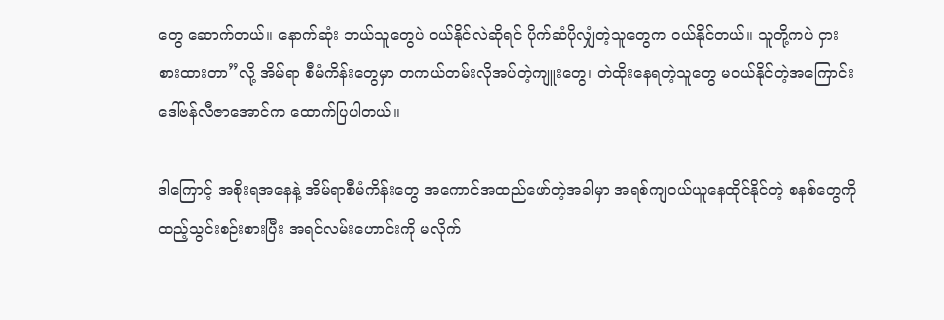တွေ ဆောက်တယ်။ နောက်ဆုံး ဘယ်သူတွေပဲ ဝယ်နိုင်လဲဆိုရင် ပိုက်ဆံပိုလျှံတဲ့သူတွေက ဝယ်နိုင်တယ်။ သူတို့ကပဲ ငှားစားထားတာ”လို့ အိမ်ရာ စီမံကိန်းတွေမှာ တကယ်တမ်းလိုအပ်တဲ့ကျူးတွေ၊ တဲထိုးနေရတဲ့သူတွေ မဝယ်နိုင်တဲ့အကြောင်း ဒေါ်ဗန်လီဇာအောင်က ထောက်ပြပါတယ်။

ဒါကြောင့် အစိုးရအနေနဲ့ အိမ်ရာစီမံကိန်းတွေ အကောင်အထည်ဖော်တဲ့အခါမှာ အရစ်ကျဝယ်ယူနေထိုင်နိုင်တဲ့ စနစ်တွေကို ထည့်သွင်းစဉ်းစားပြီး အရင်လမ်းဟောင်းကို မလိုက်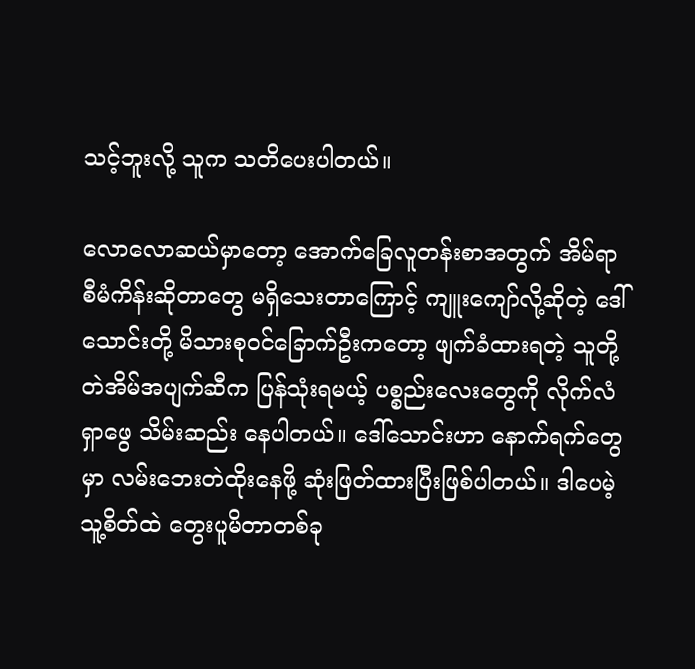သင့်ဘူးလို့ သူက သတိပေးပါတယ်။

လောလောဆယ်မှာတော့ အောက်ခြေလူတန်းစာအတွက် အိမ်ရာစီမံကိန်းဆိုတာတွေ မရှိသေးတာကြောင့် ကျူးကျော်လို့ဆိုတဲ့ ဒေါ်သောင်းတို့ မိသားစုဝင်ခြောက်ဦးကတော့ ဖျက်ခံထားရတဲ့ သူတို့ တဲအိမ်အပျက်ဆီက ပြန်သုံးရမယ့် ပစ္စည်းလေးတွေကို လိုက်လံရှာဖွေ သိမ်းဆည်း နေပါတယ်။ ဒေါ်သောင်းဟာ နောက်ရက်တွေမှာ လမ်းဘေးတဲထိုးနေဖို့ ဆုံးဖြတ်ထားပြီးဖြစ်ပါတယ်။ ဒါပေမဲ့ သူ့စိတ်ထဲ တွေးပူမိတာတစ်ခု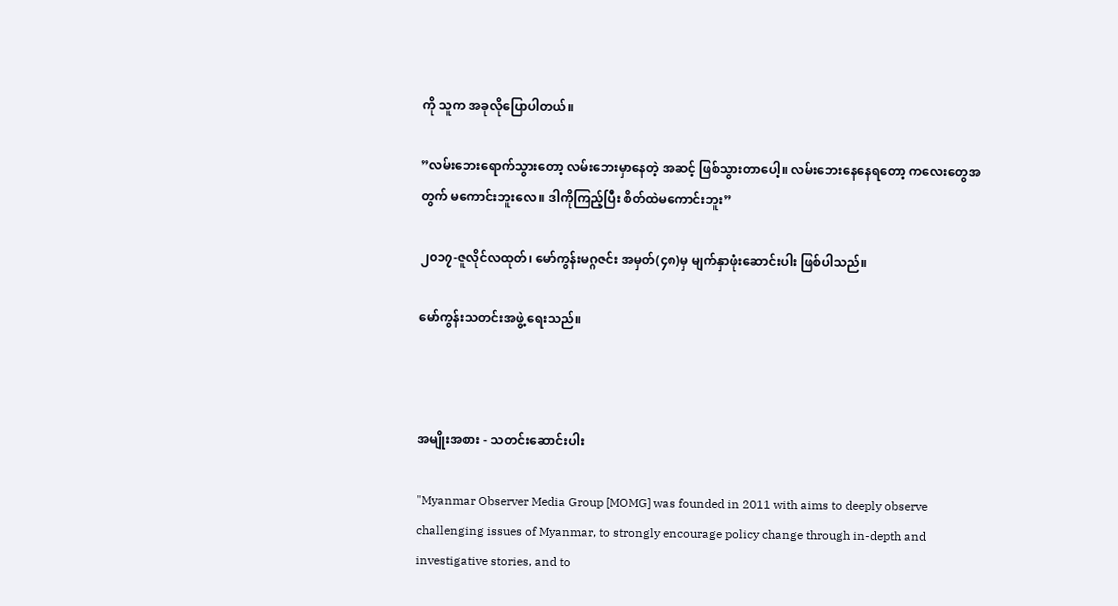ကို သူက အခုလိုပြောပါတယ်။

”လမ်းဘေးရောက်သွားတော့ လမ်းဘေးမှာနေတဲ့ အဆင့် ဖြစ်သွားတာပေါ့။ လမ်းဘေးနေနေရတော့ ကလေးတွေအတွက် မကောင်းဘူးလေ။ ဒါကိုကြည့်ပြီး စိတ်ထဲမကောင်းဘူး”

၂၀၁၇-ဇူလိုင်လထုတ်၊ မော်ကွန်းမဂ္ဂဇင်း အမှတ်(၄၈)မှ မျက်နှာဖုံးဆောင်းပါး ဖြစ်ပါသည်။

မော်ကွန်းသတင်းအဖွဲ့ ရေးသည်။



အမျိုးအစား - သတင်းဆောင်းပါး

"Myanmar Observer Media Group [MOMG] was founded in 2011 with aims to deeply observe challenging issues of Myanmar, to strongly encourage policy change through in-depth and investigative stories, and to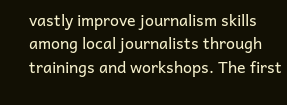vastly improve journalism skills among local journalists through trainings and workshops. The first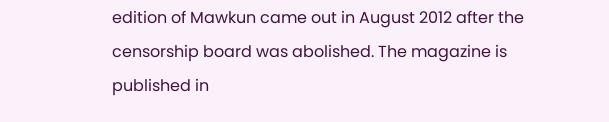edition of Mawkun came out in August 2012 after the censorship board was abolished. The magazine is published in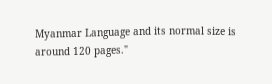Myanmar Language and its normal size is around 120 pages."